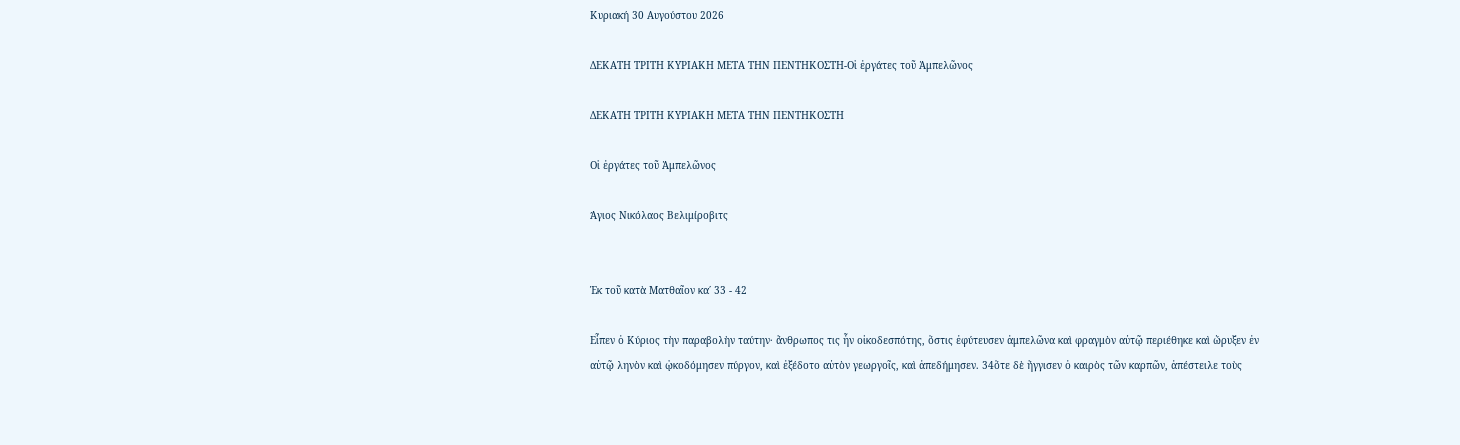Κυριακή 30 Αυγούστου 2026

ΔΕΚΑΤΗ ΤΡΙΤΗ ΚΥΡΙΑΚΗ ΜΕΤΑ ΤΗΝ ΠΕΝΤΗΚΟΣΤΗ-Οἱ ἐργάτες τοῦ Ἀμπελῶνος

ΔΕΚΑΤΗ ΤΡΙΤΗ ΚΥΡΙΑΚΗ ΜΕΤΑ ΤΗΝ ΠΕΝΤΗΚΟΣΤΗ

Οἱ ἐργάτες τοῦ Ἀμπελῶνος

Άγιος Νικόλαος Βελιμίροβιτς


Ἐκ τοῦ κατὰ Ματθαῖον κα΄ 33 - 42

Εἶπεν ὁ Κύριος τὴν παραβολὴν ταύτην· ἄνθρωπος τις ἦν οἰκοδεσπότης, ὅστις ἐφύτευσεν ἀμπελῶνα καὶ φραγμὸν αὐτῷ περιέθηκε καὶ ὤρυξεν ἐν αὐτῷ ληνὸν καὶ ᾠκοδόμησεν πύργον, καὶ ἐξέδοτο αὐτὸν γεωργοῖς, καὶ ἀπεδήμησεν. 34ὅτε δὲ ἤγγισεν ὁ καιρὸς τῶν καρπῶν, ἀπέστειλε τοὺς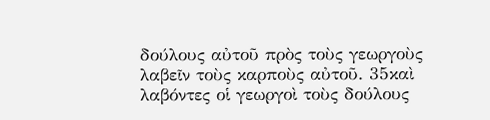δούλους αὐτοῦ πρὸς τοὺς γεωργοὺς λαβεῖν τοὺς καρποὺς αὐτοῦ. 35καὶ λαβόντες οἱ γεωργοὶ τοὺς δούλους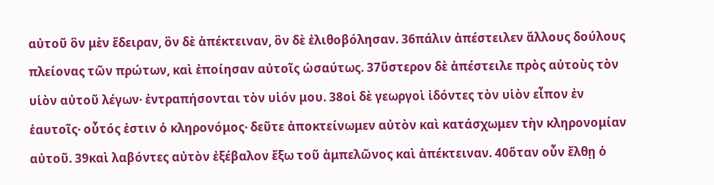αὐτοῦ ὃν μὲν ἔδειραν, ὃν δὲ ἀπέκτειναν, ὃν δὲ ἐλιθοβόλησαν. 36πάλιν ἀπέστειλεν ἄλλους δούλους πλείονας τῶν πρώτων, καὶ ἐποίησαν αὐτοῖς ὡσαύτως. 37ὕστερον δὲ ἀπέστειλε πρὸς αὐτοὺς τὸν υἱὸν αὐτοῦ λέγων· ἐντραπήσονται τὸν υἱόν μου. 38οἱ δὲ γεωργοὶ ἰδόντες τὸν υἱὸν εἶπον ἐν ἑαυτοῖς· οὗτός ἐστιν ὁ κληρονόμος· δεῦτε ἀποκτείνωμεν αὐτὸν καὶ κατάσχωμεν τὴν κληρονομίαν αὐτοῦ. 39καὶ λαβόντες αὐτὸν ἐξέβαλον ἔξω τοῦ ἀμπελῶνος καὶ ἀπέκτειναν. 40ὅταν οὖν ἔλθῃ ὁ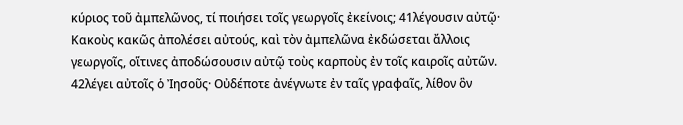κύριος τοῦ ἀμπελῶνος, τί ποιήσει τοῖς γεωργοῖς ἐκείνοις; 41λέγουσιν αὐτῷ· Κακοὺς κακῶς ἀπολέσει αὐτούς, καὶ τὸν ἀμπελῶνα ἐκδώσεται ἄλλοις γεωργοῖς, οἵτινες ἀποδώσουσιν αὐτῷ τοὺς καρποὺς ἐν τοῖς καιροῖς αὐτῶν. 42λέγει αὐτοῖς ὁ Ἰησοῦς· Οὐδέποτε ἀνέγνωτε ἐν ταῖς γραφαῖς, λίθον ὃν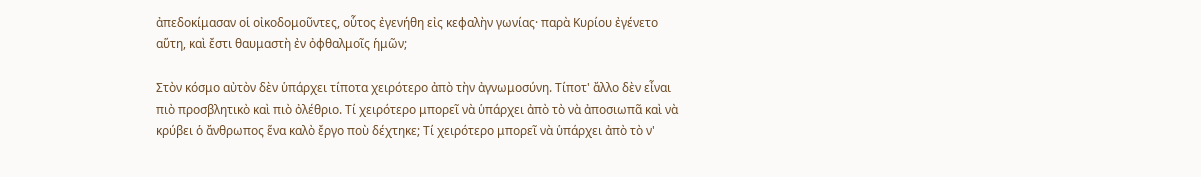ἀπεδοκίμασαν οἱ οἰκοδομοῦντες, οὗτος ἐγενήθη εἰς κεφαλὴν γωνίας· παρὰ Κυρίου ἐγένετο αὕτη, καὶ ἔστι θαυμαστὴ ἐν ὀφθαλμοῖς ἡμῶν;

Στὸν κόσμο αὐτὸν δὲν ὑπάρχει τίποτα χειρότερο ἀπὸ τὴν ἀγνωμοσύνη. Τίποτ' ἄλλο δὲν εἶναι πιὸ προσβλητικὸ καὶ πιὸ ὀλέθριο. Τί χειρότερο μπορεῖ νὰ ὑπάρχει ἀπὸ τὸ νὰ ἀποσιωπᾶ καὶ νὰ κρύβει ὁ ἄνθρωπος ἕνα καλὸ ἔργο ποὺ δέχτηκε; Τί χειρότερο μπορεῖ νὰ ὑπάρχει ἀπὸ τὸ ν'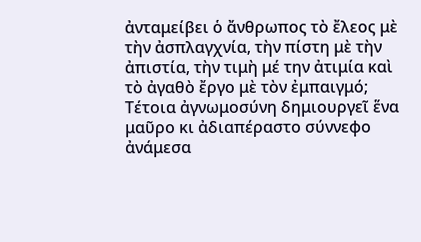ἀνταμείβει ὁ ἄνθρωπος τὸ ἔλεος μὲ τὴν ἀσπλαγχνία, τὴν πίστη μὲ τὴν ἀπιστία, τὴν τιμὴ μέ την ἀτιμία καὶ τὸ ἀγαθὸ ἔργο μὲ τὸν ἐμπαιγμό; Τέτοια ἀγνωμοσύνη δημιουργεῖ ἕνα μαῦρο κι ἀδιαπέραστο σύννεφο ἀνάμεσα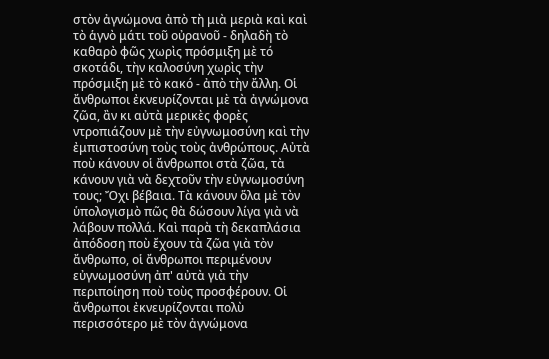στὸν ἀγνώμονα ἀπὸ τὴ μιὰ μεριὰ καὶ καὶ τὸ ἁγνὸ μάτι τοῦ οὐρανοῦ - δηλαδὴ τὸ καθαρὸ φῶς χωρὶς πρόσμιξη μὲ τό σκοτάδι, τὴν καλοσύνη χωρὶς τὴν πρόσμιξη μὲ τὸ κακό - ἀπὸ τὴν ἄλλη. Οἱ ἄνθρωποι ἐκνευρίζονται μὲ τὰ ἀγνώμονα ζῶα, ἂν κι αὐτὰ μερικὲς φορὲς ντροπιάζουν μὲ τὴν εὐγνωμοσύνη καὶ τὴν ἐμπιστοσύνη τοὺς τοὺς ἀνθρώπους. Αὐτὰ ποὺ κάνουν οἱ ἄνθρωποι στὰ ζῶα, τὰ κάνουν γιὰ νὰ δεχτοῦν τὴν εὐγνωμοσύνη τους; Ὄχι βέβαια. Τὰ κάνουν ὅλα μὲ τὸν ὑπολογισμὸ πῶς θὰ δώσουν λίγα γιὰ νὰ λάβουν πολλά. Καὶ παρὰ τὴ δεκαπλάσια ἀπόδοση ποὺ ἔχουν τὰ ζῶα γιὰ τὸν ἄνθρωπο, οἱ ἄνθρωποι περιμένουν εὐγνωμοσύνη ἀπ' αὐτὰ γιὰ τὴν περιποίηση ποὺ τοὺς προσφέρουν. Οἱ ἄνθρωποι ἐκνευρίζονται πολὺ περισσότερο μὲ τὸν ἀγνώμονα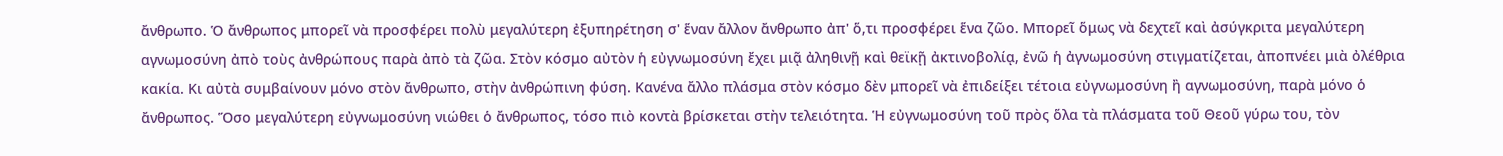ἄνθρωπο. Ὁ ἄνθρωπος μπορεῖ νὰ προσφέρει πολὺ μεγαλύτερη ἐξυπηρέτηση σ' ἕναν ἄλλον ἄνθρωπο ἀπ' ὅ,τι προσφέρει ἕνα ζῶο. Μπορεῖ ὅμως νὰ δεχτεῖ καὶ ἀσύγκριτα μεγαλύτερη αγνωμοσύνη ἀπὸ τοὺς ἀνθρώπους παρὰ ἀπὸ τὰ ζῶα. Στὸν κόσμο αὐτὸν ἡ εὐγνωμοσύνη ἔχει μιᾷ ἀληθινῇ καὶ θεϊκῇ ἀκτινοβολίᾳ, ἐνῶ ἡ ἀγνωμοσύνη στιγματίζεται, ἀποπνέει μιὰ ὀλέθρια κακία. Κι αὐτὰ συμβαίνουν μόνο στὸν ἄνθρωπο, στὴν ἀνθρώπινη φύση. Κανένα ἄλλο πλάσμα στὸν κόσμο δὲν μπορεῖ νὰ ἐπιδείξει τέτοια εὐγνωμοσύνη ἢ αγνωμοσύνη, παρὰ μόνο ὁ ἄνθρωπος. Ὅσο μεγαλύτερη εὐγνωμοσύνη νιώθει ὁ ἄνθρωπος, τόσο πιὸ κοντὰ βρίσκεται στὴν τελειότητα. Ἡ εὐγνωμοσύνη τοῦ πρὸς ὅλα τὰ πλάσματα τοῦ Θεοῦ γύρω του, τὸν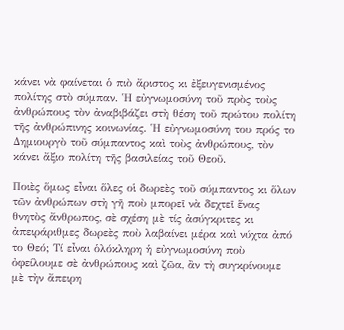κάνει νὰ φαίνεται ὁ πιὸ ἄριστος κι ἐξευγενισμένος πολίτης στὸ σύμπαν. Ἡ εὐγνωμοσύνη τοῦ πρὸς τοὺς ἀνθρώπους τὸν ἀναβιβάζει στὴ θέση τοῦ πρώτου πολίτη τῆς ἀνθρώπινης κοινωνίας. Ἡ εὐγνωμοσύνη του πρός το Δημιουργὸ τοῦ σύμπαντος καὶ τοὺς ἀνθρώπους, τὸν κάνει ἄξιο πολίτη τῆς βασιλείας τοῦ Θεοῦ.

Ποιὲς ὅμως εἶναι ὅλες οἱ δωρεὲς τοῦ σύμπαντος κι ὅλων τῶν ἀνθρώπων στὴ γῆ ποὺ μπορεῖ νὰ δεχτεῖ ἕνας θνητὸς ἄνθρωπος, σὲ σχέση μὲ τίς ἀσύγκριτες κι ἀπειράριθμες δωρεὲς ποὺ λαβαίνει μέρα καὶ νύχτα ἀπό το Θεό; Τί εἶναι ὁλόκληρη ἡ εὐγνωμοσύνη ποὺ ὀφείλουμε σὲ ἀνθρώπους καὶ ζῶα, ἂν τὴ συγκρίνουμε μὲ τὴν ἄπειρη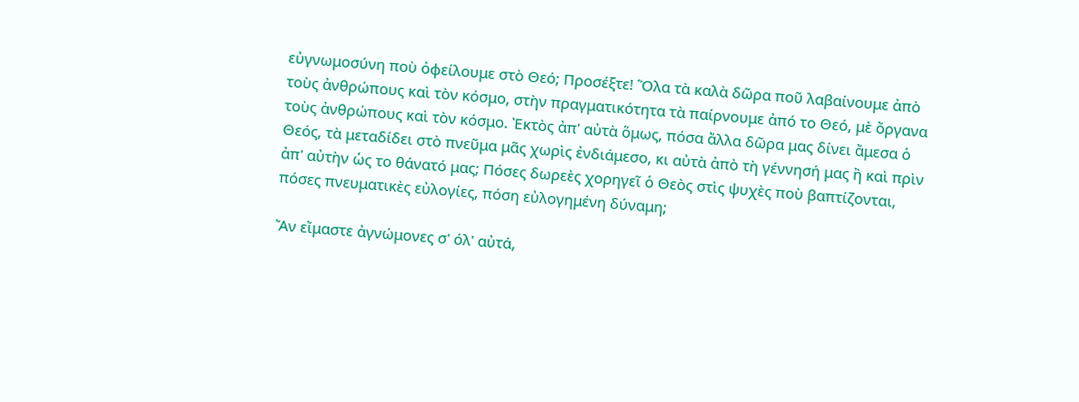εὐγνωμοσύνη ποὺ ὀφείλουμε στὸ Θεό; Προσέξτε! Ὅλα τὰ καλὰ δῶρα ποῦ λαβαίνουμε ἀπὸ τοὺς ἀνθρώπους καὶ τὸν κόσμο, στὴν πραγματικότητα τὰ παίρνουμε ἀπό το Θεό, μὲ ὄργανα τοὺς ἀνθρώπους καὶ τὸν κόσμο. Ἐκτὸς ἀπ' αὐτὰ ὅμως, πόσα ἄλλα δῶρα μας δίνει ἄμεσα ὁ Θεός, τὰ μεταδίδει στὸ πνεῦμα μᾶς χωρὶς ἐνδιάμεσο, κι αὐτὰ ἀπὸ τὴ γέννησή μας ἢ καὶ πρὶν ἀπ' αὐτὴν ὡς το θάνατό μας; Πόσες δωρεὲς χορηγεῖ ὁ Θεὸς στὶς ψυχὲς ποὺ βαπτίζονται, πόσες πνευματικὲς εὐλογίες, πόση εὐλογημένη δύναμη;

Ἄν εἴμαστε ἀγνώμονες σ' όλ' αὐτά,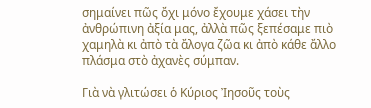σημαίνει πῶς ὄχι μόνο ἔχουμε χάσει τὴν ἀνθρώπινη ἀξία μας, ἀλλὰ πῶς ξεπέσαμε πιὸ χαμηλὰ κι ἀπὸ τὰ ἄλογα ζῶα κι ἀπὸ κάθε ἄλλο πλάσμα στὸ ἀχανὲς σύμπαν.

Γιὰ νὰ γλιτώσει ὁ Κύριος Ἰησοῦς τοὺς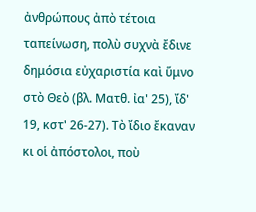ἀνθρώπους ἀπὸ τέτοια ταπείνωση, πολὺ συχνὰ ἔδινε δημόσια εὐχαριστία καὶ ὕμνο στὸ Θεὸ (βλ. Ματθ. ἰα' 25), ἴδ' 19, κστ' 26-27). Τὸ ἴδιο ἔκαναν κι οἱ ἀπόστολοι, ποὺ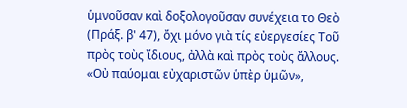ὑμνοῦσαν καὶ δοξολογοῦσαν συνέχεια το Θεὸ (Πράξ. β' 47), ὄχι μόνο γιὰ τίς εὐεργεσίες Τοῦ πρὸς τοὺς ἴδιους, ἀλλὰ καὶ πρὸς τοὺς ἄλλους. «Οὐ παύομαι εὐχαριστῶν ὑπὲρ ὑμῶν»,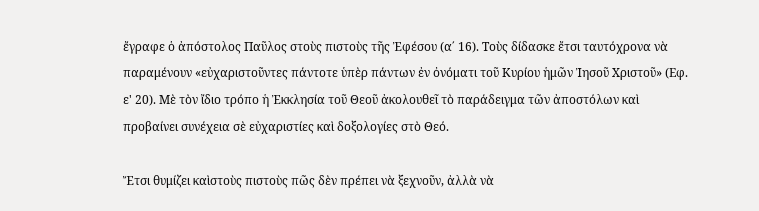ἔγραφε ὁ ἀπόστολος Παῦλος στοὺς πιστοὺς τῆς Ἐφέσου (α΄ 16). Τοὺς δίδασκε ἔτσι ταυτόχρονα νὰ παραμένουν «εὐχαριστοῦντες πάντοτε ὑπὲρ πάντων ἐν ὀνόματι τοῦ Κυρίου ἡμῶν Ἰησοῦ Χριστοῦ» (Εφ. ε' 20). Μὲ τὸν ἴδιο τρόπο ἡ Ἐκκλησία τοῦ Θεοῦ ἀκολουθεῖ τὸ παράδειγμα τῶν ἀποστόλων καὶ προβαίνει συνέχεια σὲ εὐχαριστίες καὶ δοξολογίες στὸ Θεό.

Ἔτσι θυμίζει καὶστοὺς πιστοὺς πῶς δὲν πρέπει νὰ ξεχνοῦν, ἀλλὰ νὰ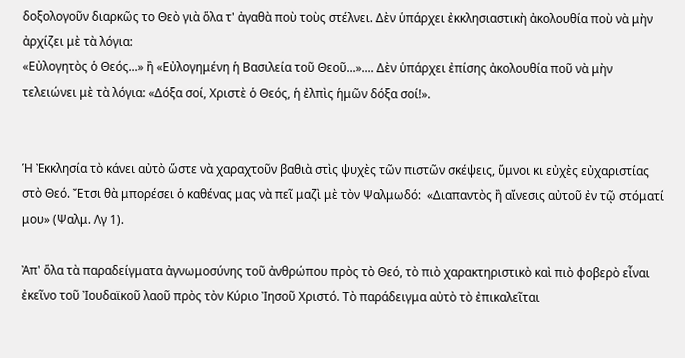δοξολογοῦν διαρκῶς το Θεὸ γιὰ ὅλα τ' ἀγαθὰ ποὺ τοὺς στέλνει. Δὲν ὑπάρχει ἐκκλησιαστικὴ ἀκολουθία ποὺ νὰ μὴν ἀρχίζει μὲ τὰ λόγια:
«Εὐλογητὸς ὁ Θεός...» ἢ «Εὐλογημένη ἡ Βασιλεία τοῦ Θεοῦ...».... Δὲν ὑπάρχει ἐπίσης ἀκολουθία ποῦ νὰ μὴν τελειώνει μὲ τὰ λόγια: «Δόξα σοί, Χριστὲ ὁ Θεός, ἡ ἐλπὶς ἡμῶν δόξα σοί!».


Ἡ Ἐκκλησία τὸ κάνει αὐτὸ ὥστε νὰ χαραχτοῦν βαθιὰ στὶς ψυχὲς τῶν πιστῶν σκέψεις, ὕμνοι κι εὐχὲς εὐχαριστίας στὸ Θεό. Ἔτσι θὰ μπορέσει ὁ καθένας μας νὰ πεῖ μαζὶ μὲ τὸν Ψαλμωδό:  «Διαπαντὸς ἢ αἴνεσις αὐτοῦ ἐν τῷ στόματί μου» (Ψαλμ. Λγ 1).

Ἀπ' ὅλα τὰ παραδείγματα ἀγνωμοσύνης τοῦ ἀνθρώπου πρὸς τὸ Θεό, τὸ πιὸ χαρακτηριστικὸ καὶ πιὸ φοβερὸ εἶναι ἐκεῖνο τοῦ Ἰουδαϊκοῦ λαοῦ πρὸς τὸν Κύριο Ἰησοῦ Χριστό. Τὸ παράδειγμα αὐτὸ τὸ ἐπικαλεῖται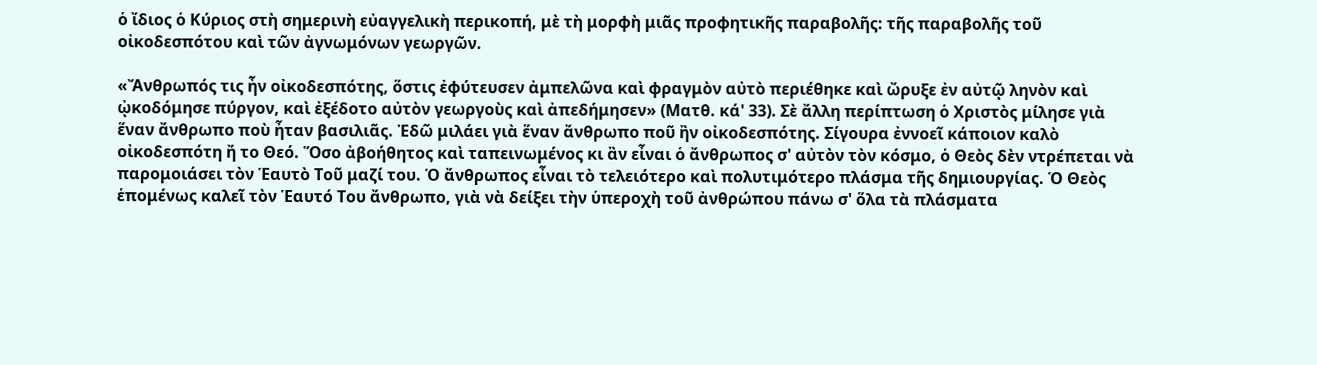ὁ ἴδιος ὁ Κύριος στὴ σημερινὴ εὐαγγελικὴ περικοπή, μὲ τὴ μορφὴ μιᾶς προφητικῆς παραβολῆς: τῆς παραβολῆς τοῦ οἰκοδεσπότου καὶ τῶν ἀγνωμόνων γεωργῶν.

«Ἄνθρωπός τις ἦν οἰκοδεσπότης, ὅστις ἐφύτευσεν ἀμπελῶνα καὶ φραγμὸν αὐτὸ περιέθηκε καὶ ὤρυξε ἐν αὐτῷ ληνὸν καὶ ᾠκοδόμησε πύργον, καὶ ἐξέδοτο αὐτὸν γεωργοὺς καὶ ἀπεδήμησεν» (Ματθ. κά' 33). Σὲ ἄλλη περίπτωση ὁ Χριστὸς μίλησε γιὰ ἕναν ἄνθρωπο ποὺ ἦταν βασιλιᾶς. Ἐδῶ μιλάει γιὰ ἕναν ἄνθρωπο ποῦ ἢν οἰκοδεσπότης. Σίγουρα ἐννοεῖ κάποιον καλὸ οἰκοδεσπότη ἤ το Θεό. Ὅσο ἀβοήθητος καὶ ταπεινωμένος κι ἂν εἶναι ὁ ἄνθρωπος σ' αὐτὸν τὸν κόσμο, ὁ Θεὸς δὲν ντρέπεται νὰ παρομοιάσει τὸν Ἑαυτὸ Τοῦ μαζί του. Ὁ ἄνθρωπος εἶναι τὸ τελειότερο καὶ πολυτιμότερο πλάσμα τῆς δημιουργίας. Ὁ Θεὸς ἑπομένως καλεῖ τὸν Ἑαυτό Του ἄνθρωπο, γιὰ νὰ δείξει τὴν ὑπεροχὴ τοῦ ἀνθρώπου πάνω σ' ὅλα τὰ πλάσματα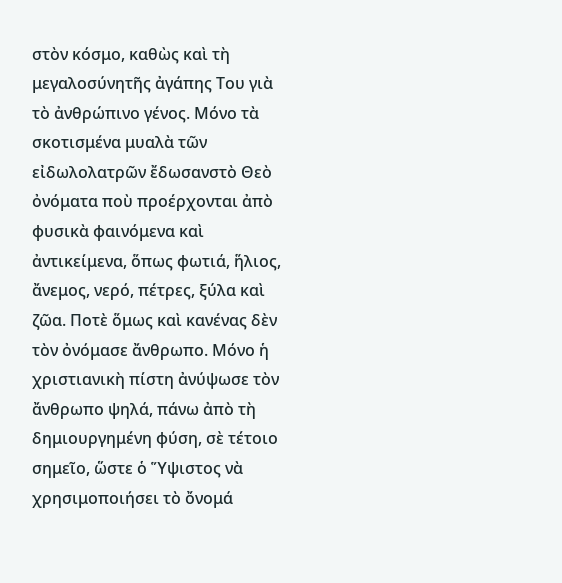στὸν κόσμο, καθὼς καὶ τὴ μεγαλοσύνητῆς ἀγάπης Του γιὰ τὸ ἀνθρώπινο γένος. Μόνο τὰ σκοτισμένα μυαλὰ τῶν εἰδωλολατρῶν ἔδωσανστὸ Θεὸ ὀνόματα ποὺ προέρχονται ἀπὸ φυσικὰ φαινόμενα καὶ ἀντικείμενα, ὅπως φωτιά, ἥλιος, ἄνεμος, νερό, πέτρες, ξύλα καὶ ζῶα. Ποτὲ ὅμως καὶ κανένας δὲν τὸν ὀνόμασε ἄνθρωπο. Μόνο ἡ χριστιανικὴ πίστη ἀνύψωσε τὸν ἄνθρωπο ψηλά, πάνω ἀπὸ τὴ δημιουργημένη φύση, σὲ τέτοιο σημεῖο, ὥστε ὁ Ὕψιστος νὰ χρησιμοποιήσει τὸ ὄνομά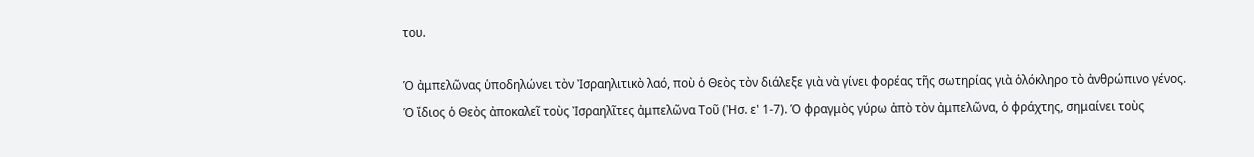του.

Ὁ ἀμπελῶνας ὑποδηλώνει τὸν Ἰσραηλιτικὸ λαό, ποὺ ὁ Θεὸς τὸν διάλεξε γιὰ νὰ γίνει φορέας τῆς σωτηρίας γιὰ ὁλόκληρο τὸ ἀνθρώπινο γένος. Ὁ ἴδιος ὁ Θεὸς ἀποκαλεῖ τοὺς Ἰσραηλῖτες ἀμπελῶνα Τοῦ (Ἠσ. ε' 1-7). Ὁ φραγμὸς γύρω ἀπὸ τὸν ἀμπελῶνα, ὁ φράχτης, σημαίνει τοὺς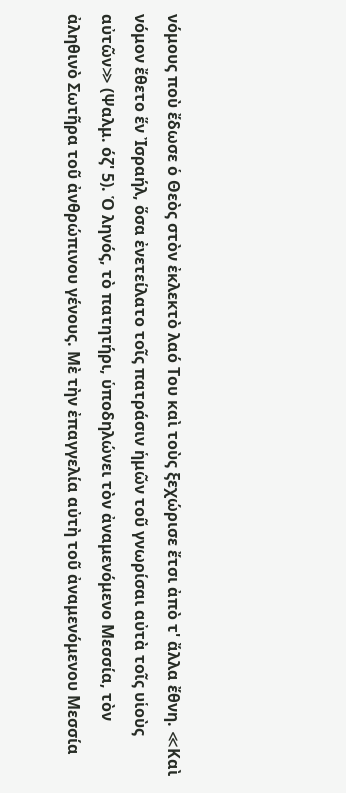νόμους ποὺ ἔδωσε ὁ Θεὸς στὸν ἐκλεκτὸ λαό Του καὶ τοὺς ξεχώρισε ἔτσι ἀπὸ τ' ἄλλα ἔθνη. ≪Καὶ νόμον ἔθετο ἕν Ἰσραήλ, ὅσα ἐνετείλατο τοῖς πατράσιν ἡμῶν τοῦ γνωρίσαι αὐτὰ τοῖς υἱοὺς αὐτῶν≫ (Ψαλμ. όζ' 5). Ὁ ληνός, τὸ πατητήρι, ὑποδηλώνει τὸν ἀναμενόμενο Μεσσία, τὸν ἀληθινὸ Σωτῆρα τοῦ ἀνθρώπινου γένους. Μὲ τὴν ἐπαγγελία αὐτὴ τοῦ ἀναμενόμενου Μεσσία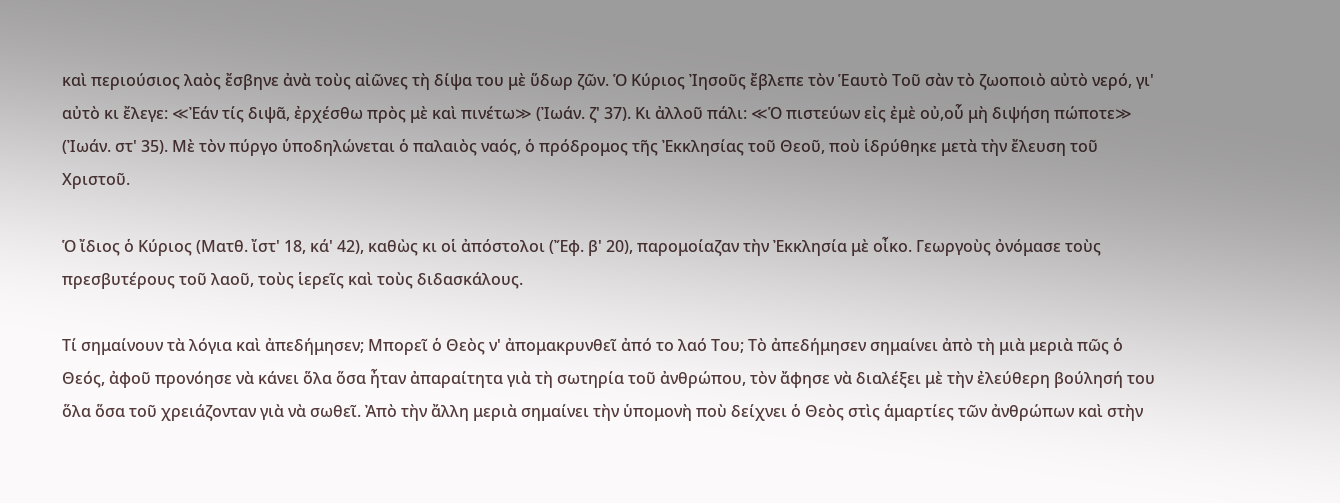καὶ περιούσιος λαὸς ἔσβηνε ἀνὰ τοὺς αἰῶνες τὴ δίψα του μὲ ὕδωρ ζῶν. Ὁ Κύριος Ἰησοῦς ἔβλεπε τὸν Ἑαυτὸ Τοῦ σὰν τὸ ζωοποιὸ αὐτὸ νερό, γι' αὐτὸ κι ἔλεγε: ≪Ἐάν τίς διψᾶ, ἐρχέσθω πρὸς μὲ καὶ πινέτω≫ (Ἰωάν. ζ' 37). Κι ἀλλοῦ πάλι: ≪Ὁ πιστεύων εἰς ἐμὲ οὐ,οὗ μὴ διψήση πώποτε≫ (Ἰωάν. στ' 35). Μὲ τὸν πύργο ὑποδηλώνεται ὁ παλαιὸς ναός, ὁ πρόδρομος τῆς Ἐκκλησίας τοῦ Θεοῦ, ποὺ ἱδρύθηκε μετὰ τὴν ἔλευση τοῦ Χριστοῦ.

Ὁ ἴδιος ὁ Κύριος (Ματθ. ἴστ' 18, κά' 42), καθὼς κι οἱ ἀπόστολοι (Ἔφ. β' 20), παρομοίαζαν τὴν Ἐκκλησία μὲ οἶκο. Γεωργοὺς ὀνόμασε τοὺς πρεσβυτέρους τοῦ λαοῦ, τοὺς ἱερεῖς καὶ τοὺς διδασκάλους.

Τί σημαίνουν τὰ λόγια καὶ ἀπεδήμησεν; Μπορεῖ ὁ Θεὸς ν' ἀπομακρυνθεῖ ἀπό το λαό Του; Τὸ ἀπεδήμησεν σημαίνει ἀπὸ τὴ μιὰ μεριὰ πῶς ὁ Θεός, ἀφοῦ προνόησε νὰ κάνει ὅλα ὅσα ἦταν ἀπαραίτητα γιὰ τὴ σωτηρία τοῦ ἀνθρώπου, τὸν ἄφησε νὰ διαλέξει μὲ τὴν ἐλεύθερη βούλησή του ὅλα ὅσα τοῦ χρειάζονταν γιὰ νὰ σωθεῖ. Ἀπὸ τὴν ἄλλη μεριὰ σημαίνει τὴν ὑπομονὴ ποὺ δείχνει ὁ Θεὸς στὶς ἁμαρτίες τῶν ἀνθρώπων καὶ στὴν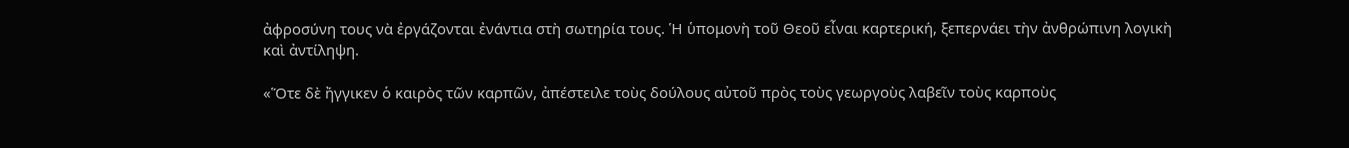ἀφροσύνη τους νὰ ἐργάζονται ἐνάντια στὴ σωτηρία τους. Ἡ ὑπομονὴ τοῦ Θεοῦ εἶναι καρτερική, ξεπερνάει τὴν ἀνθρώπινη λογικὴ καὶ ἀντίληψη.

«Ὅτε δὲ ἤγγικεν ὁ καιρὸς τῶν καρπῶν, ἀπέστειλε τοὺς δούλους αὐτοῦ πρὸς τοὺς γεωργοὺς λαβεῖν τοὺς καρποὺς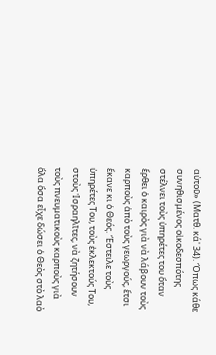αὐτοῦ» (Ματθ. κά' 34). Ὅπως κάθε συνηθισμένος οἰκοδεσπότης στέλνει τοὺς ὑπηρέτες του ὅταν ἔρθει ὁ καιρὸς γιὰ νὰ λάβουν τοὺς καρποὺς ἀπὸ τοὺς γεωργούς, ἔτσι ἔκανε κι ὁ Θεός. Ἔστειλε τοὺς ὑπηρέτες Του, τοὺς ἐκλεκτούς Του, στοὺς Ἰσραηλῖτες, νὰ ζητήσουν τοὺς πνευματικοὺς καρποὺς γιὰ ὅλα ὅσα εἶχε δώσει ὁ Θεὸς στὸ λαὸ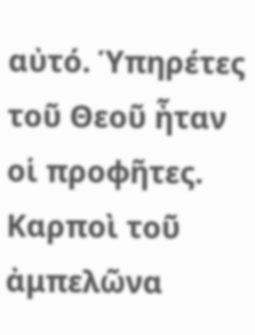αὐτό. Ὑπηρέτες τοῦ Θεοῦ ἦταν οἱ προφῆτες. Καρποὶ τοῦ ἀμπελῶνα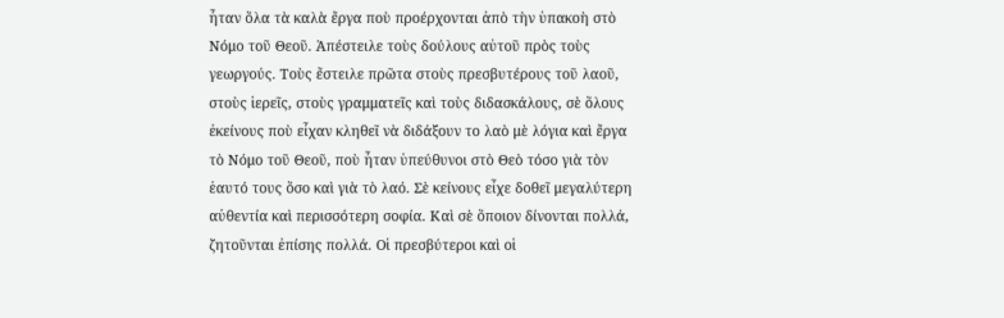ἦταν ὅλα τὰ καλὰ ἔργα ποὺ προέρχονται ἀπὸ τὴν ὑπακοὴ στὸ Νόμο τοῦ Θεοῦ. Ἀπέστειλε τοὺς δούλους αὐτοῦ πρὸς τοὺς γεωργούς. Τοὺς ἔστειλε πρῶτα στοὺς πρεσβυτέρους τοῦ λαοῦ, στοὺς ἱερεῖς, στοὺς γραμματεῖς καὶ τοὺς διδασκάλους, σὲ ὅλους ἐκείνους ποὺ εἶχαν κληθεῖ νὰ διδάξουν το λαὸ μὲ λόγια καὶ ἔργα τὸ Νόμο τοῦ Θεοῦ, ποὺ ἦταν ὑπεύθυνοι στὸ Θεὸ τόσο γιὰ τὸν ἑαυτό τους ὅσο καὶ γιὰ τὸ λαό. Σὲ κείνους εἶχε δοθεῖ μεγαλύτερη αὐθεντία καὶ περισσότερη σοφία. Καὶ σὲ ὅποιον δίνονται πολλά, ζητοῦνται ἐπίσης πολλά. Οἱ πρεσβύτεροι καὶ οἱ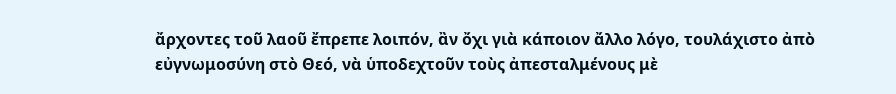ἄρχοντες τοῦ λαοῦ ἔπρεπε λοιπόν, ἂν ὄχι γιὰ κάποιον ἄλλο λόγο, τουλάχιστο ἀπὸ εὐγνωμοσύνη στὸ Θεό, νὰ ὑποδεχτοῦν τοὺς ἀπεσταλμένους μὲ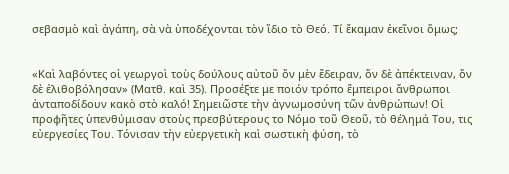σεβασμὸ καὶ ἀγάπη, σὰ νὰ ὑποδέχονται τὸν ἴδιο τὸ Θεό. Τί ἔκαμαν ἐκεῖνοι ὅμως;


«Καὶ λαβόντες οἱ γεωργοὶ τοὺς δούλους αὐτοῦ ὄν μὲν ἔδειραν, ὄν δὲ ἀπέκτειναν, ὄν δὲ ἐλιθοβόλησαν» (Ματθ. καὶ 35). Προσέξτε με ποιόν τρόπο ἔμπειροι ἄνθρωποι ἀνταποδίδουν κακὸ στὸ καλό! Σημειῶστε τὴν ἀγνωμοσύνη τῶν ἀνθρώπων! Οἱ προφῆτες ὑπενθύμισαν στοὺς πρεσβύτερους το Νόμο τοῦ Θεοῦ, τὸ θέλημά Του, τις εὐεργεσίες Του. Τόνισαν τὴν εὐεργετικὴ καὶ σωστικὴ φύση, τὸ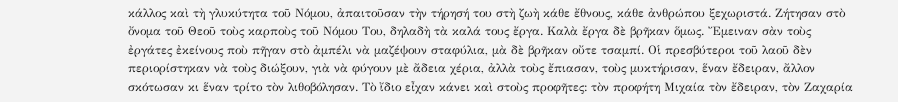κάλλος καὶ τὴ γλυκύτητα τοῦ Νόμου, ἀπαιτοῦσαν τὴν τήρησή του στὴ ζωὴ κάθε ἔθνους, κάθε ἀνθρώπου ξεχωριστά. Ζήτησαν στὸ ὄνομα τοῦ Θεοῦ τοὺς καρποὺς τοῦ Νόμου Του, δηλαδὴ τὰ καλά τους ἔργα. Καλὰ ἔργα δὲ βρῆκαν ὅμως. Ἔμειναν σὰν τοὺς ἐργάτες ἐκείνους ποὺ πῆγαν στὸ ἀμπέλι νὰ μαζέψουν σταφύλια, μὰ δὲ βρῆκαν οὔτε τσαμπί. Οἱ πρεσβύτεροι τοῦ λαοῦ δὲν περιορίστηκαν νὰ τοὺς διώξουν, γιὰ νὰ φύγουν μὲ ἄδεια χέρια, ἀλλὰ τοὺς ἔπιασαν, τοὺς μυκτήρισαν, ἕναν ἔδειραν, ἄλλον σκότωσαν κι ἕναν τρίτο τὸν λιθοβόλησαν. Τὸ ἴδιο εἶχαν κάνει καὶ στοὺς προφῆτες: τὸν προφήτη Μιχαία τὸν ἔδειραν, τὸν Ζαχαρία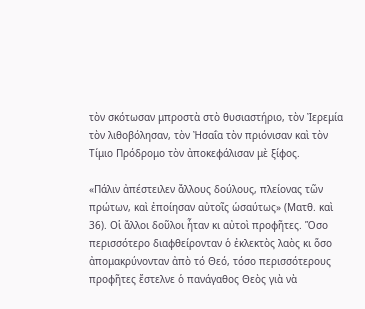τὸν σκότωσαν μπροστὰ στὸ θυσιαστήριο, τὸν Ἰερεμία τὸν λιθοβόλησαν, τὸν Ἠσαΐα τὸν πριόνισαν καὶ τὸν Τίμιο Πρόδρομο τὸν ἀποκεφάλισαν μὲ ξίφος.

«Πάλιν ἀπέστειλεν ἄλλους δούλους, πλείονας τῶν πρώτων, καὶ ἐποίησαν αὐτοῖς ὡσαύτως» (Ματθ. καὶ 36). Οἱ ἄλλοι δοῦλοι ἦταν κι αὐτοὶ προφῆτες. Ὅσο περισσότερο διαφθείρονταν ὁ ἐκλεκτὸς λαὸς κι ὅσο ἀπομακρύνονταν ἀπὸ τό Θεό, τόσο περισσότερους προφῆτες ἔστελνε ὁ πανάγαθος Θεὸς γιὰ νὰ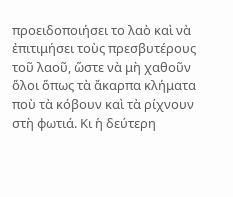προειδοποιήσει το λαὸ καὶ νὰ ἐπιτιμήσει τοὺς πρεσβυτέρους τοῦ λαοῦ, ὥστε νὰ μὴ χαθοῦν ὅλοι ὅπως τὰ ἄκαρπα κλήματα ποὺ τὰ κόβουν καὶ τὰ ρίχνουν στὴ φωτιά. Κι ἡ δεύτερη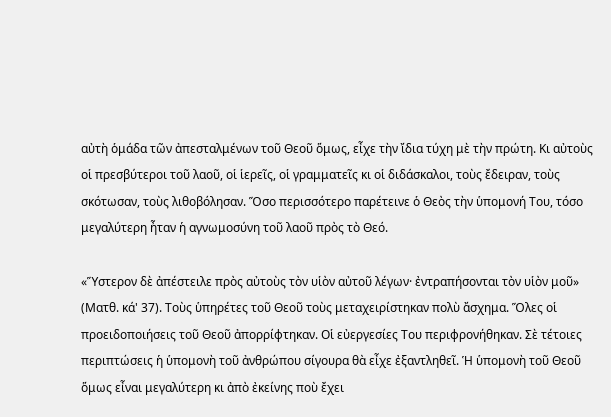αὐτὴ ὁμάδα τῶν ἀπεσταλμένων τοῦ Θεοῦ ὅμως, εἶχε τὴν ἴδια τύχη μὲ τὴν πρώτη. Κι αὐτοὺς οἱ πρεσβύτεροι τοῦ λαοῦ, οἱ ἱερεῖς, οἱ γραμματεῖς κι οἱ διδάσκαλοι, τοὺς ἔδειραν, τοὺς σκότωσαν, τοὺς λιθοβόλησαν. Ὅσο περισσότερο παρέτεινε ὁ Θεὸς τὴν ὑπομονή Του, τόσο μεγαλύτερη ἦταν ἡ αγνωμοσύνη τοῦ λαοῦ πρὸς τὸ Θεό.

«Ὕστερον δὲ ἀπέστειλε πρὸς αὐτοὺς τὸν υἱὸν αὐτοῦ λέγων· ἐντραπήσονται τὸν υἱὸν μοῦ» (Ματθ. κά' 37). Τοὺς ὑπηρέτες τοῦ Θεοῦ τοὺς μεταχειρίστηκαν πολὺ ἄσχημα. Ὅλες οἱ προειδοποιήσεις τοῦ Θεοῦ ἀπορρίφτηκαν. Οἱ εὐεργεσίες Του περιφρονήθηκαν. Σὲ τέτοιες περιπτώσεις ἡ ὑπομονὴ τοῦ ἀνθρώπου σίγουρα θὰ εἶχε ἐξαντληθεῖ. Ἡ ὑπομονὴ τοῦ Θεοῦ ὅμως εἶναι μεγαλύτερη κι ἀπὸ ἐκείνης ποὺ ἔχει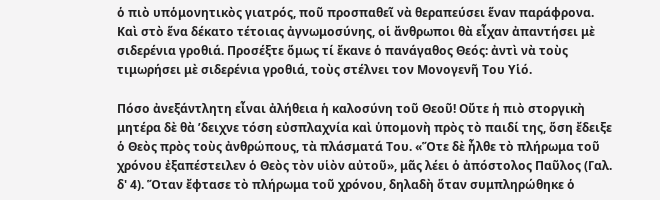ὁ πιὸ υπὁμονητικὸς γιατρός, ποῦ προσπαθεῖ νὰ θεραπεύσει ἕναν παράφρονα. Καὶ στὸ ἕνα δέκατο τέτοιας ἀγνωμοσύνης, οἱ ἄνθρωποι θὰ εἶχαν ἀπαντήσει μὲ σιδερένια γροθιά. Προσέξτε ὅμως τί ἔκανε ὁ πανάγαθος Θεός: ἀντὶ νὰ τοὺς τιμωρήσει μὲ σιδερένια γροθιά, τοὺς στέλνει τον Μονογενῆ Του Υἱό.

Πόσο ἀνεξάντλητη εἶναι ἀλήθεια ἡ καλοσύνη τοῦ Θεοῦ! Οὔτε ἡ πιὸ στοργικὴ μητέρα δὲ θὰ ’δειχνε τόση εὐσπλαχνία καὶ ὑπομονὴ πρὸς τὸ παιδί της, ὅση ἔδειξε ὁ Θεὸς πρὸς τοὺς ἀνθρώπους, τὰ πλάσματά Του. «Ὅτε δὲ ἦλθε τὸ πλήρωμα τοῦ χρόνου ἐξαπέστειλεν ὁ Θεὸς τὸν υἱὸν αὐτοῦ», μᾶς λέει ὁ ἀπόστολος Παῦλος (Γαλ. δ' 4). Ὅταν ἔφτασε τὸ πλήρωμα τοῦ χρόνου, δηλαδὴ ὅταν συμπληρώθηκε ὁ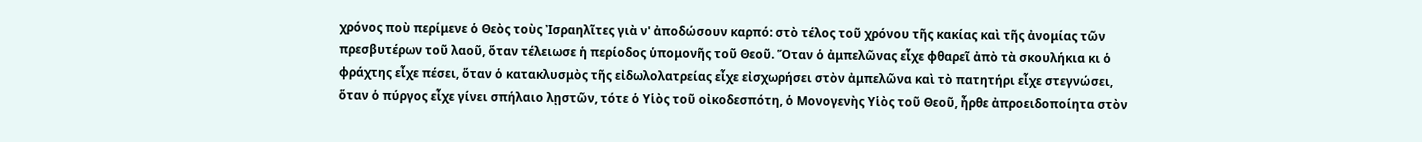χρόνος ποὺ περίμενε ὁ Θεὸς τοὺς Ἰσραηλῖτες γιὰ ν' ἀποδώσουν καρπό: στὸ τέλος τοῦ χρόνου τῆς κακίας καὶ τῆς ἀνομίας τῶν πρεσβυτέρων τοῦ λαοῦ, ὅταν τέλειωσε ἡ περίοδος ὑπομονῆς τοῦ Θεοῦ. Ὅταν ὁ ἀμπελῶνας εἶχε φθαρεῖ ἀπὸ τὰ σκουλήκια κι ὁ φράχτης εἶχε πέσει, ὅταν ὁ κατακλυσμὸς τῆς εἰδωλολατρείας εἶχε εἰσχωρήσει στὸν ἀμπελῶνα καὶ τὸ πατητήρι εἶχε στεγνώσει, ὅταν ὁ πύργος εἶχε γίνει σπήλαιο λῃστῶν, τότε ὁ Υἱὸς τοῦ οἰκοδεσπότη, ὁ Μονογενὴς Υἱὸς τοῦ Θεοῦ, ἦρθε ἀπροειδοποίητα στὸν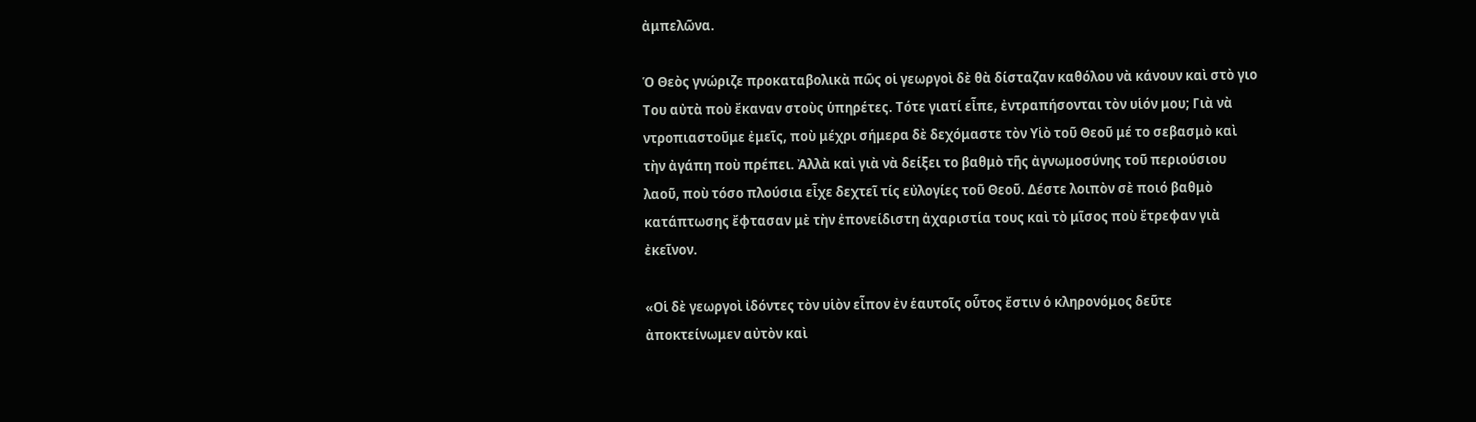ἀμπελῶνα.

Ὁ Θεὸς γνώριζε προκαταβολικὰ πῶς οἱ γεωργοὶ δὲ θὰ δίσταζαν καθόλου νὰ κάνουν καὶ στὸ γιο Του αὐτὰ ποὺ ἔκαναν στοὺς ὑπηρέτες. Τότε γιατί εἶπε, ἐντραπήσονται τὸν υἱόν μου; Γιὰ νὰ ντροπιαστοῦμε ἐμεῖς, ποὺ μέχρι σήμερα δὲ δεχόμαστε τὸν Υἱὸ τοῦ Θεοῦ μέ το σεβασμὸ καὶ τὴν ἀγάπη ποὺ πρέπει. Ἀλλὰ καὶ γιὰ νὰ δείξει το βαθμὸ τῆς ἀγνωμοσύνης τοῦ περιούσιου λαοῦ, ποὺ τόσο πλούσια εἶχε δεχτεῖ τίς εὐλογίες τοῦ Θεοῦ. Δέστε λοιπὸν σὲ ποιό βαθμὸ κατάπτωσης ἔφτασαν μὲ τὴν ἐπονείδιστη ἀχαριστία τους καὶ τὸ μῖσος ποὺ ἔτρεφαν γιὰ ἐκεῖνον.

«Οἱ δὲ γεωργοὶ ἰδόντες τὸν υἱὸν εἶπον ἐν ἑαυτοῖς οὗτος ἔστιν ὁ κληρονόμος δεῦτε ἀποκτείνωμεν αὐτὸν καὶ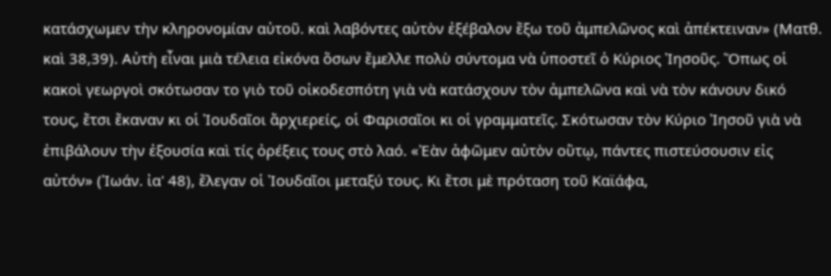κατάσχωμεν τὴν κληρονομίαν αὐτοῦ. καὶ λαβόντες αὐτὸν ἐξέβαλον ἔξω τοῦ ἀμπελῶνος καὶ ἀπέκτειναν» (Ματθ. καὶ 38,39). Αὐτὴ εἶναι μιὰ τέλεια εἰκόνα ὅσων ἔμελλε πολὺ σύντομα νὰ ὑποστεῖ ὁ Κύριος Ἰησοῦς. Ὅπως οἱ κακοὶ γεωργοὶ σκότωσαν το γιὸ τοῦ οἰκοδεσπότη γιὰ νὰ κατάσχουν τὸν ἀμπελῶνα καὶ νὰ τὸν κάνουν δικό τους, ἔτσι ἔκαναν κι οἱ Ἰουδαῖοι ἄρχιερείς, οἱ Φαρισαῖοι κι οἱ γραμματεῖς. Σκότωσαν τὸν Κύριο Ἰησοῦ γιὰ νὰ ἐπιβάλουν τὴν ἐξουσία καὶ τίς ὀρέξεις τους στὸ λαό. «Ἐὰν ἀφῶμεν αὐτὸν οὕτῳ, πάντες πιστεύσουσιν εἰς αὐτόν» (Ἰωάν. ἰα' 48), ἔλεγαν οἱ Ἰουδαῖοι μεταξύ τους. Κι ἔτσι μὲ πρόταση τοῦ Καϊάφα,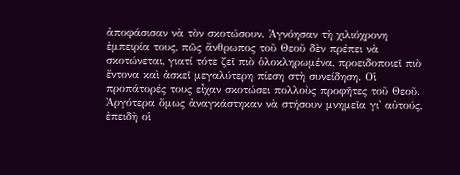ἀποφάσισαν νὰ τὸν σκοτώσουν. Ἀγνόησαν τὴ χιλιόχρονη ἐμπειρία τους, πῶς ἄνθρωπος τοῦ Θεοῦ δὲν πρέπει νὰ σκοτώνεται, γιατί τότε ζεῖ πιὸ ὁλοκληρωμένα, προειδοποιεῖ πιὸ ἔντονα καὶ ἀσκεῖ μεγαλύτερη πίεση στὴ συνείδηση. Οἱ προπάτορές τους εἶχαν σκοτώσει πολλοὺς προφῆτες τοῦ Θεοῦ. Ἀργότερα ὅμως ἀναγκάστηκαν νὰ στήσουν μνημεῖα γι' αὐτούς, ἐπειδὴ οἱ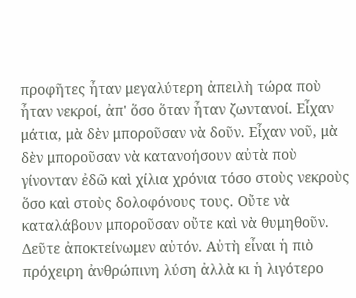προφῆτες ἦταν μεγαλύτερη ἀπειλὴ τώρα ποὺ ἦταν νεκροί, ἀπ' ὅσο ὅταν ἦταν ζωντανοί. Εἶχαν μάτια, μὰ δὲν μποροῦσαν νὰ δοῦν. Εἶχαν νοῦ, μὰ δὲν μποροῦσαν νὰ κατανοήσουν αὐτὰ ποὺ γίνονταν ἐδῶ καὶ χίλια χρόνια τόσο στοὺς νεκροὺς ὅσο καὶ στοὺς δολοφόνους τους. Οὔτε νὰ καταλάβουν μποροῦσαν οὔτε καὶ νὰ θυμηθοῦν. Δεῦτε ἀποκτείνωμεν αὐτόν. Αὐτὴ εἶναι ἡ πιὸ πρόχειρη ἀνθρώπινη λύση ἀλλὰ κι ἡ λιγότερο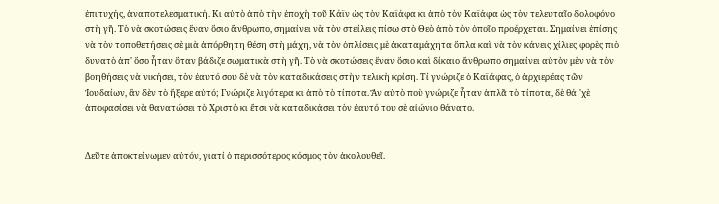ἐπιτυχής, ἀναποτελεσματική. Κι αὐτὸ ἀπὸ τὴν ἐποχὴ τοῦ Κάϊν ὡς τὸν Καϊάφα κι ἀπὸ τὸν Καϊάφα ὡς τὸν τελευταῖο δολοφόνο στὴ γῆ. Τὸ νὰ σκοτώσεις ἕναν ὅσιο ἄνθρωπο, σημαίνει νὰ τὸν στείλεις πίσω στὸ Θεὸ ἀπὸ τὸν ὁποῖο προέρχεται. Σημαίνει ἐπίσης νὰ τὸν τοποθετήσεις σὲ μιὰ ἀπόρθητη θέση στὴ μάχη, νὰ τὸν ὁπλίσεις μὲ ἀκαταμάχητα ὅπλα καὶ νὰ τὸν κάνεις χίλιες φορὲς πιὸ δυνατὸ ἀπ' ὅσο ἦταν ὅταν βάδιζε σωματικὰ στὴ γῆ. Τὸ νὰ σκοτώσεις ἕναν ὅσιο καὶ δίκαιο ἄνθρωπο σημαίνει αὐτὸν μὲν νὰ τὸν βοηθήσεις νὰ νικήσει, τὸν ἑαυτό σου δὲ νὰ τὸν καταδικάσεις στὴν τελικὴ κρίση. Τί γνώριζε ὁ Καϊάφας, ὁ ἀρχιερέας τῶν Ἰουδαίων, ἂν δὲν τὸ ἤξερε αὐτό; Γνώριζε λιγότερα κι ἀπὸ τὸ τίποτα. Ἄν αὐτὸ ποὺ γνώριζε ἦταν ἁπλᾶ τὸ τίποτα, δὲ θά 'χὲ ἀποφασίσει νὰ θανατώσει τὸ Χριστὸ κι ἔτσι νὰ καταδικάσει τὸν ἑαυτό του σὲ αἰώνιο θάνατο.


Δεῦτε ἀποκτείνωμεν αὐτόν, γιατί ὁ περισσότερος κόσμος τὸν ἀκολουθεῖ.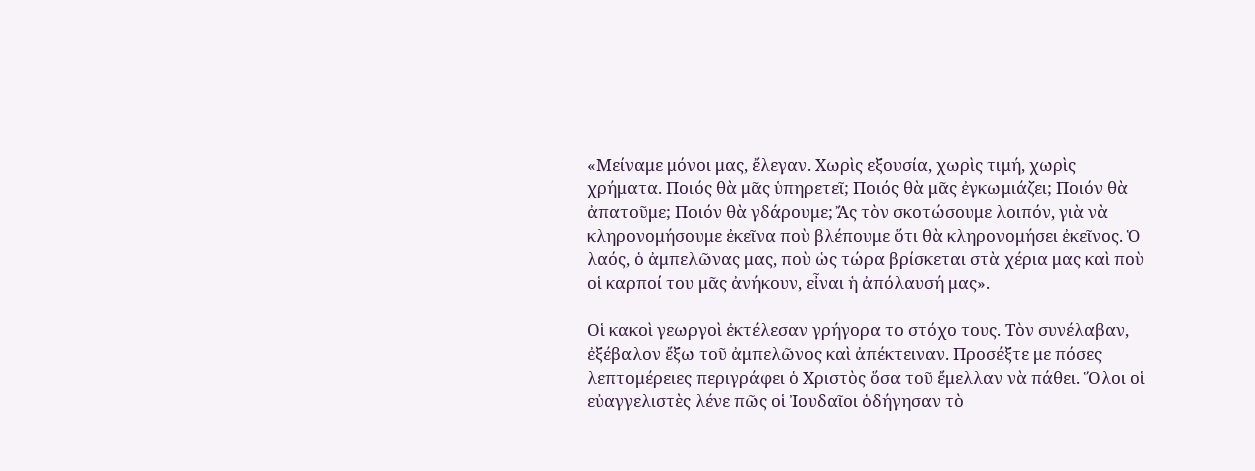«Μείναμε μόνοι μας, ἔλεγαν. Χωρὶς εξουσία, χωρὶς τιμή, χωρὶς χρήματα. Ποιός θὰ μᾶς ὑπηρετεῖ; Ποιός θὰ μᾶς ἐγκωμιάζει; Ποιόν θὰ ἀπατοῦμε; Ποιόν θὰ γδάρουμε; Ἄς τὸν σκοτώσουμε λοιπόν, γιὰ νὰ κληρονομήσουμε ἐκεῖνα ποὺ βλέπουμε ὅτι θὰ κληρονομήσει ἐκεῖνος. Ὁ λαός, ὁ ἀμπελῶνας μας, ποὺ ὡς τώρα βρίσκεται στὰ χέρια μας καὶ ποὺ οἱ καρποί του μᾶς ἀνήκουν, εἶναι ἡ ἀπόλαυσή μας».

Οἱ κακοὶ γεωργοὶ ἐκτέλεσαν γρήγορα το στόχο τους. Τὸν συνέλαβαν, ἐξέβαλον ἔξω τοῦ ἀμπελῶνος καὶ ἀπέκτειναν. Προσέξτε με πόσες λεπτομέρειες περιγράφει ὁ Χριστὸς ὅσα τοῦ ἔμελλαν νὰ πάθει. Ὅλοι οἱ εὐαγγελιστὲς λένε πῶς οἱ Ἰουδαῖοι ὁδήγησαν τὸ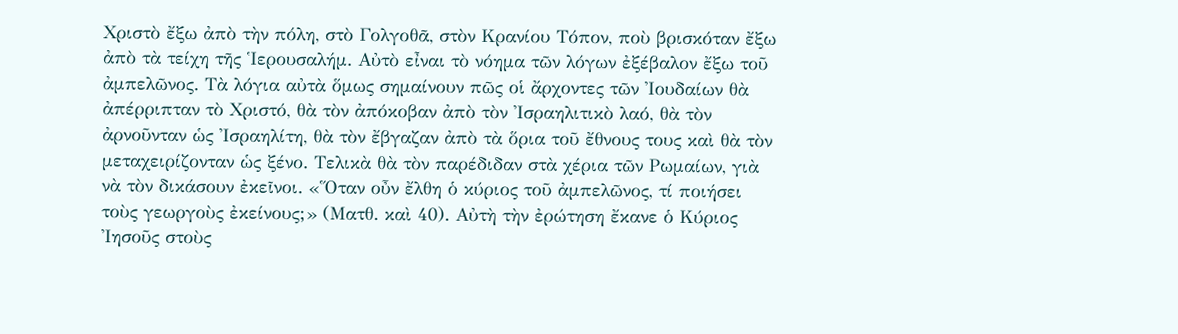Χριστὸ ἔξω ἀπὸ τὴν πόλη, στὸ Γολγοθᾶ, στὸν Κρανίου Τόπον, ποὺ βρισκόταν ἔξω ἀπὸ τὰ τείχη τῆς Ἱερουσαλήμ. Αὐτὸ εἶναι τὸ νόημα τῶν λόγων ἐξέβαλον ἔξω τοῦ ἀμπελῶνος. Τὰ λόγια αὐτὰ ὅμως σημαίνουν πῶς οἱ ἄρχοντες τῶν Ἰουδαίων θὰ ἀπέρριπταν τὸ Χριστό, θὰ τὸν ἀπόκοβαν ἀπὸ τὸν Ἰσραηλιτικὸ λαό, θὰ τὸν ἀρνοῦνταν ὡς Ἰσραηλίτη, θὰ τὸν ἔβγαζαν ἀπὸ τὰ ὅρια τοῦ ἔθνους τους καὶ θὰ τὸν μεταχειρίζονταν ὡς ξένο. Τελικὰ θὰ τὸν παρέδιδαν στὰ χέρια τῶν Ρωμαίων, γιὰ νὰ τὸν δικάσουν ἐκεῖνοι. «Ὅταν οὖν ἔλθη ὁ κύριος τοῦ ἀμπελῶνος, τί ποιήσει τοὺς γεωργοὺς ἐκείνους;» (Ματθ. καὶ 40). Αὐτὴ τὴν ἐρώτηση ἔκανε ὁ Κύριος Ἰησοῦς στοὺς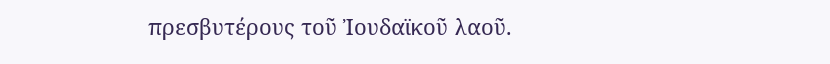πρεσβυτέρους τοῦ Ἰουδαϊκοῦ λαοῦ.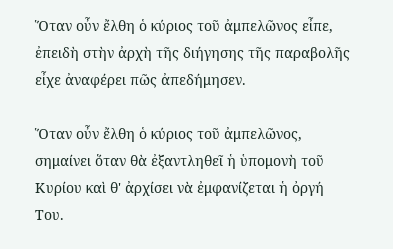Ὅταν οὖν ἔλθη ὁ κύριος τοῦ ἀμπελῶνος εἶπε, ἐπειδὴ στὴν ἀρχὴ τῆς διήγησης τῆς παραβολῆς εἶχε ἀναφέρει πῶς ἀπεδήμησεν.

Ὅταν οὖν ἔλθη ὁ κύριος τοῦ ἀμπελῶνος, σημαίνει ὅταν θὰ ἐξαντληθεῖ ἡ ὑπομονὴ τοῦ Κυρίου καὶ θ' ἀρχίσει νὰ ἐμφανίζεται ἡ ὀργή Του.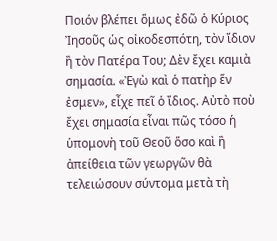Ποιόν βλέπει ὅμως ἐδῶ ὁ Κύριος Ἰησοῦς ὡς οἰκοδεσπότη, τὸν ἴδιον ἢ τὸν Πατέρα Του; Δὲν ἔχει καμιὰ σημασία. «Ἐγὼ καὶ ὁ πατὴρ ἕν ἐσμεν», εἶχε πεῖ ὁ ἴδιος. Αὐτὸ ποὺ ἔχει σημασία εἶναι πῶς τόσο ἡ ὑπομονὴ τοῦ Θεοῦ ὅσο καὶ ἢ ἀπείθεια τῶν γεωργῶν θὰ τελειώσουν σύντομα μετὰ τὴ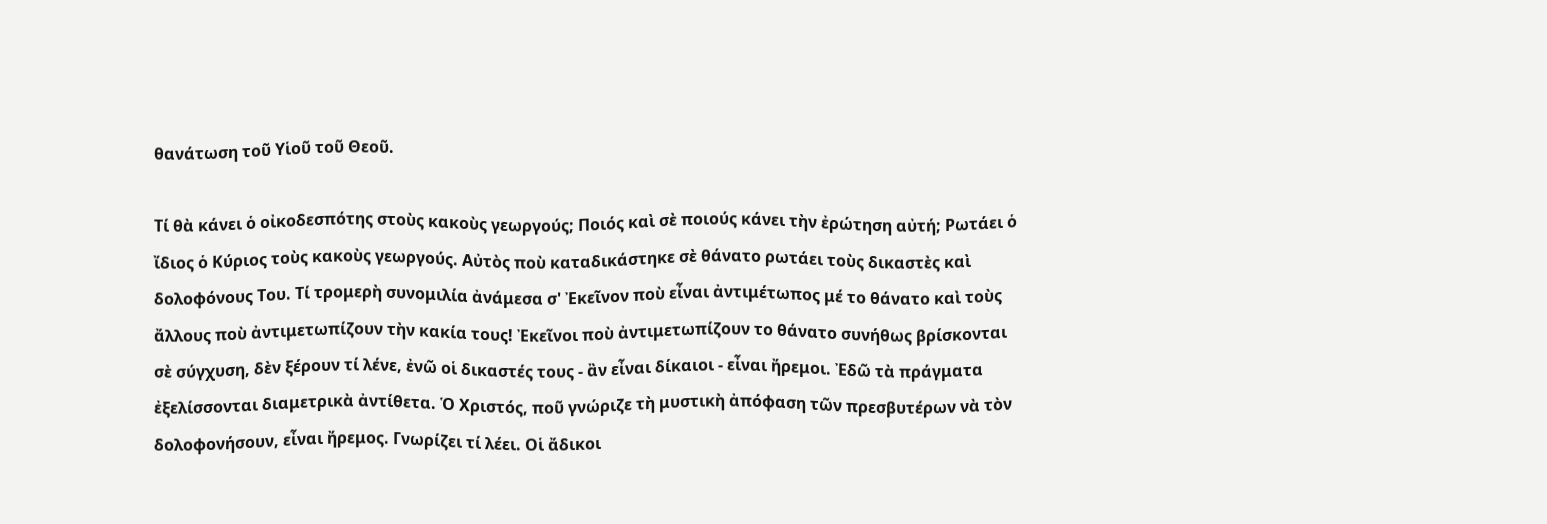θανάτωση τοῦ Υἱοῦ τοῦ Θεοῦ.

Τί θὰ κάνει ὁ οἰκοδεσπότης στοὺς κακοὺς γεωργούς; Ποιός καὶ σὲ ποιούς κάνει τὴν ἐρώτηση αὐτή; Ρωτάει ὁ ἴδιος ὁ Κύριος τοὺς κακοὺς γεωργούς. Αὐτὸς ποὺ καταδικάστηκε σὲ θάνατο ρωτάει τοὺς δικαστὲς καὶ δολοφόνους Του. Τί τρομερὴ συνομιλία ἀνάμεσα σ' Ἐκεῖνον ποὺ εἶναι ἀντιμέτωπος μέ το θάνατο καὶ τοὺς ἄλλους ποὺ ἀντιμετωπίζουν τὴν κακία τους! Ἐκεῖνοι ποὺ ἀντιμετωπίζουν το θάνατο συνήθως βρίσκονται σὲ σύγχυση, δὲν ξέρουν τί λένε, ἐνῶ οἱ δικαστές τους - ἂν εἶναι δίκαιοι - εἶναι ἤρεμοι. Ἐδῶ τὰ πράγματα ἐξελίσσονται διαμετρικὰ ἀντίθετα. Ὁ Χριστός, ποῦ γνώριζε τὴ μυστικὴ ἀπόφαση τῶν πρεσβυτέρων νὰ τὸν δολοφονήσουν, εἶναι ἤρεμος. Γνωρίζει τί λέει. Οἱ ἄδικοι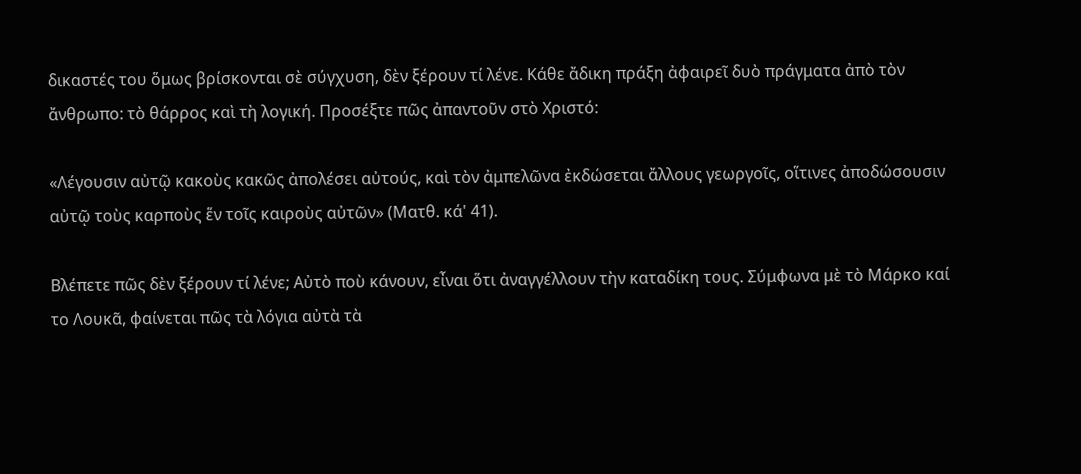δικαστές του ὅμως βρίσκονται σὲ σύγχυση, δὲν ξέρουν τί λένε. Κάθε ἄδικη πράξη ἀφαιρεῖ δυὸ πράγματα ἀπὸ τὸν ἄνθρωπο: τὸ θάρρος καὶ τὴ λογική. Προσέξτε πῶς ἀπαντοῦν στὸ Χριστό:

«Λέγουσιν αὐτῷ κακοὺς κακῶς ἀπολέσει αὐτούς, καὶ τὸν ἀμπελῶνα ἐκδώσεται ἄλλους γεωργοῖς, οἵτινες ἀποδώσουσιν αὐτῷ τοὺς καρποὺς ἕν τοῖς καιροὺς αὐτῶν» (Ματθ. κά' 41).

Βλέπετε πῶς δὲν ξέρουν τί λένε; Αὐτὸ ποὺ κάνουν, εἶναι ὅτι ἀναγγέλλουν τὴν καταδίκη τους. Σύμφωνα μὲ τὸ Μάρκο καί το Λουκᾶ, φαίνεται πῶς τὰ λόγια αὐτὰ τὰ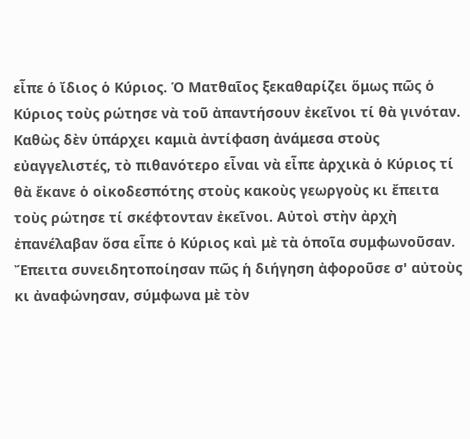εἶπε ὁ ἴδιος ὁ Κύριος. Ὁ Ματθαῖος ξεκαθαρίζει ὅμως πῶς ὁ Κύριος τοὺς ρώτησε νὰ τοῦ ἀπαντήσουν ἐκεῖνοι τί θὰ γινόταν. Καθὼς δὲν ὑπάρχει καμιὰ ἀντίφαση ἀνάμεσα στοὺς εὐαγγελιστές, τὸ πιθανότερο εἶναι νὰ εἶπε ἀρχικὰ ὁ Κύριος τί θὰ ἔκανε ὁ οἰκοδεσπότης στοὺς κακοὺς γεωργοὺς κι ἔπειτα τοὺς ρώτησε τί σκέφτονταν ἐκεῖνοι. Αὐτοὶ στὴν ἀρχὴ ἐπανέλαβαν ὅσα εἶπε ὁ Κύριος καὶ μὲ τὰ ὁποῖα συμφωνοῦσαν. Ἔπειτα συνειδητοποίησαν πῶς ἡ διήγηση ἀφοροῦσε σ' αὐτοὺς κι ἀναφώνησαν, σύμφωνα μὲ τὸν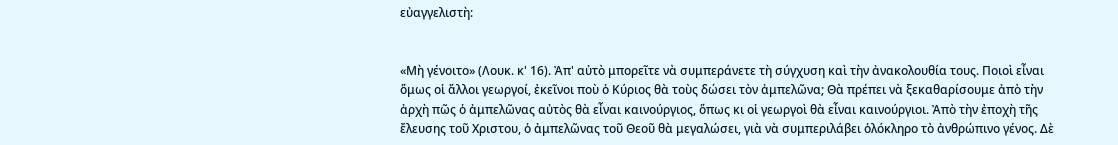εὐαγγελιστὴ:


«Μὴ γένοιτο» (Λουκ. κ' 16). Ἀπ' αὐτὸ μπορεῖτε νὰ συμπεράνετε τὴ σύγχυση καὶ τὴν ἀνακολουθία τους. Ποιοὶ εἶναι ὅμως οἱ ἄλλοι γεωργοί, ἐκεῖνοι ποὺ ὁ Κύριος θὰ τοὺς δώσει τὸν ἀμπελῶνα; Θὰ πρέπει νὰ ξεκαθαρίσουμε ἀπὸ τὴν ἀρχὴ πῶς ὁ ἀμπελῶνας αὐτὸς θὰ εἶναι καινούργιος, ὅπως κι οἱ γεωργοὶ θὰ εἶναι καινούργιοι. Ἀπὸ τὴν ἐποχὴ τῆς ἔλευσης τοῦ Χριστου, ὁ ἀμπελῶνας τοῦ Θεοῦ θὰ μεγαλώσει, γιὰ νὰ συμπεριλάβει ὁλόκληρο τὸ ἀνθρώπινο γένος. Δὲ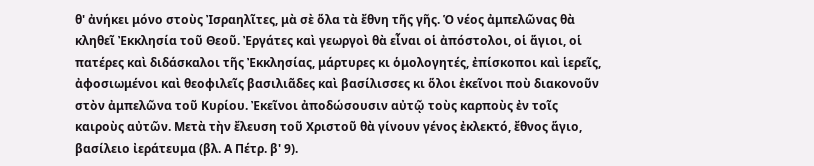θ' ἀνήκει μόνο στοὺς Ἰσραηλῖτες, μὰ σὲ ὅλα τὰ ἔθνη τῆς γῆς. Ὁ νέος ἀμπελῶνας θὰ κληθεῖ Ἐκκλησία τοῦ Θεοῦ. Ἐργάτες καὶ γεωργοὶ θὰ εἶναι οἱ ἀπόστολοι, οἱ ἅγιοι, οἱ πατέρες καὶ διδάσκαλοι τῆς Ἐκκλησίας, μάρτυρες κι ὁμολογητές, ἐπίσκοποι καὶ ἱερεῖς, ἀφοσιωμένοι καὶ θεοφιλεῖς βασιλιᾶδες καὶ βασίλισσες κι ὅλοι ἐκεῖνοι ποὺ διακονοῦν στὸν ἀμπελῶνα τοῦ Κυρίου. Ἐκεῖνοι ἀποδώσουσιν αὐτῷ τοὺς καρποὺς ἐν τοῖς καιροὺς αὐτῶν. Μετὰ τὴν ἔλευση τοῦ Χριστοῦ θὰ γίνουν γένος ἐκλεκτό, ἔθνος ἅγιο, βασίλειο ἰεράτευμα (βλ. Α Πέτρ. β' 9).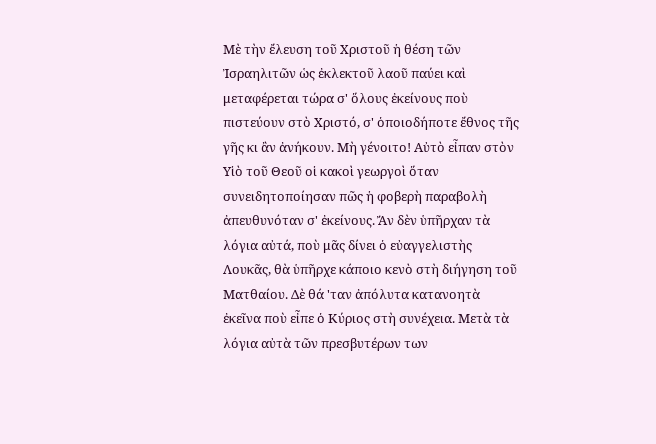Μὲ τὴν ἔλευση τοῦ Χριστοῦ ἡ θέση τῶν Ἰσραηλιτῶν ὡς ἐκλεκτοῦ λαοῦ παύει καὶ μεταφέρεται τώρα σ' ὅλους ἐκείνους ποὺ πιστεύουν στὸ Χριστό, σ' ὁποιοδήποτε ἔθνος τῆς γῆς κι ἂν ἀνήκουν. Μὴ γένοιτο! Αὐτὸ εἶπαν στὸν Υἱὸ τοῦ Θεοῦ οἱ κακοὶ γεωργοὶ ὅταν συνειδητοποίησαν πῶς ἡ φοβερὴ παραβολὴ ἀπευθυνόταν σ' ἐκείνους. Ἄν δὲν ὑπῆρχαν τὰ λόγια αὐτά, ποὺ μᾶς δίνει ὁ εὐαγγελιστὴς Λουκᾶς, θὰ ὑπῆρχε κάποιο κενὸ στὴ διήγηση τοῦ Ματθαίου. Δὲ θά 'ταν ἀπόλυτα κατανοητὰ ἐκεῖνα ποὺ εἶπε ὁ Κύριος στὴ συνέχεια. Μετὰ τὰ λόγια αὐτὰ τῶν πρεσβυτέρων των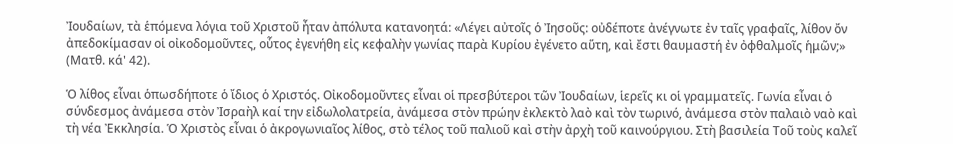Ἰουδαίων, τὰ ἑπόμενα λόγια τοῦ Χριστοῦ ἦταν ἀπόλυτα κατανοητά: «Λέγει αὐτοῖς ὁ Ἰησοῦς: οὐδέποτε ἀνέγνωτε ἐν ταῖς γραφαῖς, λίθον ὄν ἀπεδοκίμασαν οἱ οἰκοδομοῦντες, οὗτος ἐγενήθη εἰς κεφαλὴν γωνίας παρὰ Κυρίου ἐγένετο αὕτη, καὶ ἔστι θαυμαστή ἐν ὀφθαλμοῖς ἡμῶν;» (Ματθ. κά' 42).

Ὁ λίθος εἶναι ὁπωσδήποτε ὁ ἴδιος ὁ Χριστός. Οἰκοδομοῦντες εἶναι οἱ πρεσβύτεροι τῶν Ἰουδαίων, ἱερεῖς κι οἱ γραμματεῖς. Γωνία εἶναι ὁ σύνδεσμος ἀνάμεσα στὸν Ἰσραὴλ καί την εἰδωλολατρεία, ἀνάμεσα στὸν πρώην ἐκλεκτὸ λαὸ καὶ τὸν τωρινό, ἀνάμεσα στὸν παλαιὸ ναὸ καὶ τὴ νέα Ἐκκλησία. Ὁ Χριστὸς εἶναι ὁ ἀκρογωνιαῖος λίθος, στὸ τέλος τοῦ παλιοῦ καὶ στὴν ἀρχὴ τοῦ καινούργιου. Στὴ βασιλεία Τοῦ τοὺς καλεῖ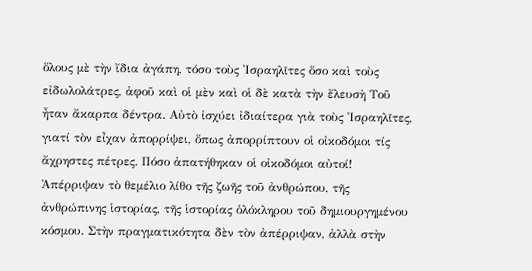ὅλους μὲ τὴν ἴδια ἀγάπη, τόσο τοὺς Ἰσραηλῖτες ὅσο καὶ τοὺς εἰδωλολάτρες, ἀφοῦ καὶ οἱ μὲν καὶ οἱ δὲ κατὰ τὴν ἔλευσὴ Τοῦ ἦταν ἄκαρπα δέντρα. Αὐτὸ ἰσχύει ἰδιαίτερα γιὰ τοὺς Ἰσραηλῖτες, γιατί τὸν εἶχαν ἀπορρίψει, ὅπως ἀπορρίπτουν οἱ οἰκοδόμοι τίς ἄχρηστες πέτρες. Πόσο ἀπατήθηκαν οἱ οἰκοδόμοι αὐτοί! Ἀπέρριψαν τὸ θεμέλιο λίθο τῆς ζωῆς τοῦ ἀνθρώπου, τῆς ἀνθρώπινης ἱστορίας, τῆς ἱστορίας ὁλόκληρου τοῦ δημιουργημένου κόσμου. Στὴν πραγματικότητα δὲν τὸν ἀπέρριψαν, ἀλλὰ στὴν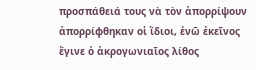προσπάθειά τους νὰ τὸν ἀπορρίψουν ἀπορρίφθηκαν οἱ ἴδιοι, ἐνῶ ἐκεῖνος ἔγινε ὁ ἀκρογωνιαῖος λίθος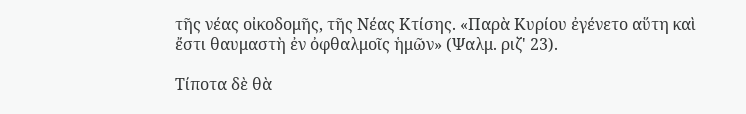τῆς νέας οἰκοδομῆς, τῆς Νέας Κτίσης. «Παρὰ Κυρίου ἐγένετο αὕτη καὶ ἔστι θαυμαστὴ ἐν ὀφθαλμοῖς ἡμῶν» (Ψαλμ. ριζ' 23).

Τίποτα δὲ θὰ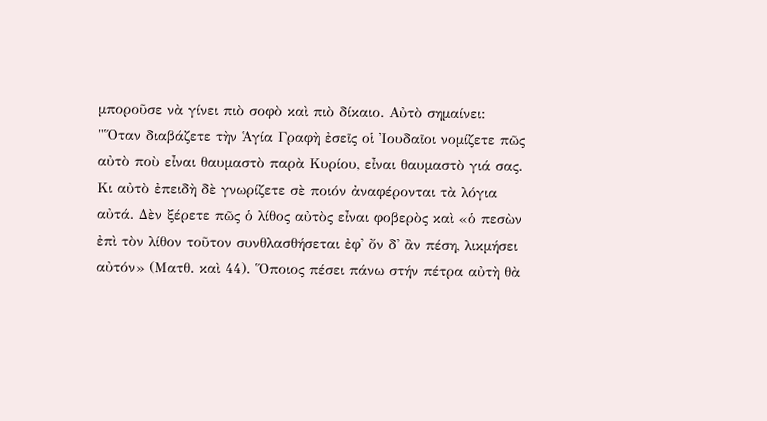μποροῦσε νὰ γίνει πιὸ σοφὸ καὶ πιὸ δίκαιο. Αὐτὸ σημαίνει: "Ὅταν διαβάζετε τὴν Ἁγία Γραφὴ ἐσεῖς οἱ Ἰουδαῖοι νομίζετε πῶς αὐτὸ ποὺ εἶναι θαυμαστὸ παρὰ Κυρίου, εἶναι θαυμαστὸ γιά σας. Κι αὐτὸ ἐπειδὴ δὲ γνωρίζετε σὲ ποιόν ἀναφέρονται τὰ λόγια αὐτά. Δὲν ξέρετε πῶς ὁ λίθος αὐτὸς εἶναι φοβερὸς καὶ «ὁ πεσὼν ἐπὶ τὸν λίθον τοῦτον συνθλασθήσεται ἐφ' ὄν δ' ἂν πέση, λικμήσει αὐτόν» (Ματθ. καὶ 44). Ὅποιος πέσει πάνω στήν πέτρα αὐτὴ θὰ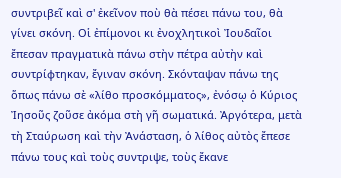συντριβεῖ καὶ σ' ἐκεῖνον ποὺ θὰ πέσει πάνω του, θὰ γίνει σκόνη. Οἱ ἐπίμονοι κι ἐνοχλητικοὶ Ἰουδαῖοι ἔπεσαν πραγματικὰ πάνω στὴν πέτρα αὐτὴν καὶ συντρίφτηκαν, ἔγιναν σκόνη. Σκόνταψαν πάνω της ὅπως πάνω σὲ «λίθο προσκόμματος», ἐνόσῳ ὁ Κύριος Ἰησοῦς ζοῦσε ἀκόμα στὴ γῆ σωματικά. Ἀργότερα, μετὰ τὴ Σταύρωση καὶ τὴν Ἀνάσταση, ὁ λίθος αὐτὸς ἔπεσε πάνω τους καὶ τοὺς συντριψε, τοὺς ἔκανε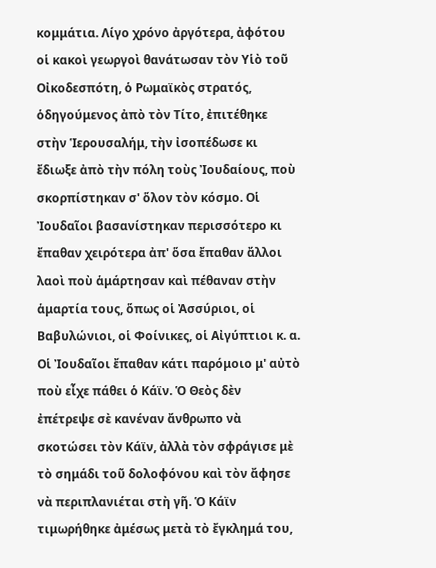κομμάτια. Λίγο χρόνο ἀργότερα, ἀφότου οἱ κακοὶ γεωργοὶ θανάτωσαν τὸν Υἱὸ τοῦ Οἰκοδεσπότη, ὁ Ρωμαϊκὸς στρατός, ὁδηγούμενος ἀπὸ τὸν Τίτο, ἐπιτέθηκε στὴν Ἱερουσαλήμ, τὴν ἰσοπέδωσε κι ἔδιωξε ἀπὸ τὴν πόλη τοὺς Ἰουδαίους, ποὺ σκορπίστηκαν σ' ὅλον τὸν κόσμο. Οἱ Ἰουδαῖοι βασανίστηκαν περισσότερο κι ἔπαθαν χειρότερα ἀπ' ὅσα ἔπαθαν ἄλλοι λαοὶ ποὺ ἁμάρτησαν καὶ πέθαναν στὴν ἁμαρτία τους, ὅπως οἱ Ἀσσύριοι, οἱ Βαβυλώνιοι, οἱ Φοίνικες, οἱ Αἰγύπτιοι κ. α. Οἱ Ἰουδαῖοι ἔπαθαν κάτι παρόμοιο μ' αὐτὸ ποὺ εἶχε πάθει ὁ Κάϊν. Ὁ Θεὸς δὲν ἐπέτρεψε σὲ κανέναν ἄνθρωπο νὰ σκοτώσει τὸν Κάϊν, ἀλλὰ τὸν σφράγισε μὲ τὸ σημάδι τοῦ δολοφόνου καὶ τὸν ἄφησε νὰ περιπλανιέται στὴ γῆ. Ὁ Κάϊν τιμωρήθηκε ἀμέσως μετὰ τὸ ἔγκλημά του,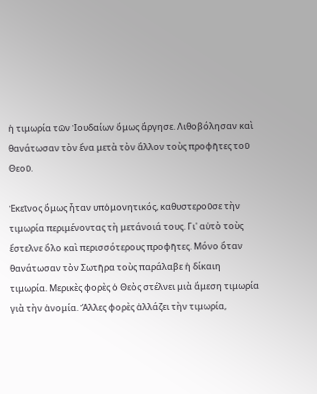ἡ τιμωρία τῶν Ἰουδαίων ὅμως ἄργησε. Λιθοβόλησαν καὶ θανάτωσαν τὸν ἕνα μετὰ τὸν ἄλλον τοὺς προφῆτες τοῦ Θεοῦ.

Ἐκεῖνος ὅμως ἦταν υπὁμονητικός, καθυστεροῦσε τὴν τιμωρία περιμένοντας τὴ μετάνοιά τους. Γι' αὐτὸ τοὺς ἔστελνε ὅλο καὶ περισσότερους προφῆτες. Μόνο ὅταν θανάτωσαν τὸν Σωτῆρα τοὺς παράλαβε ἡ δίκαιη τιμωρία. Μερικὲς φορὲς ὁ Θεὸς στέλνει μιὰ ἄμεση τιμωρία γιὰ τὴν ἀνομία. Ἄλλες φορὲς ἀλλάζει τὴν τιμωρία,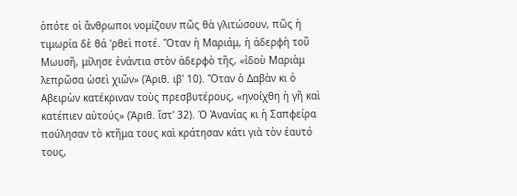ὁπότε οἱ ἄνθρωποι νομίζουν πῶς θὰ γλιτώσουν, πῶς ἡ τιμωρία δὲ θά 'ρθεὶ ποτέ. Ὅταν ἡ Μαριάμ, ἡ ἀδερφὴ τοῦ Μωυσῆ, μίλησε ἐνάντια στὸν ἀδερφὸ τῆς, «ἰδοὺ Μαριὰμ λεπρῶσα ὡσεὶ χιῶν» (Ἀριθ. ιβ' 10). Ὅταν ὁ Δαβὰν κι ὁ Αβειρὼν κατέκριναν τοὺς πρεσβυτέρους, «ηνοίχθη ἡ γῆ καὶ κατέπιεν αὐτούς» (Ἀριθ. ἴστ' 32). Ὁ Ἀνανίας κι ἡ Σαπφείρα πούλησαν τὸ κτῆμα τους καὶ κράτησαν κάτι γιὰ τὸν ἑαυτό τους,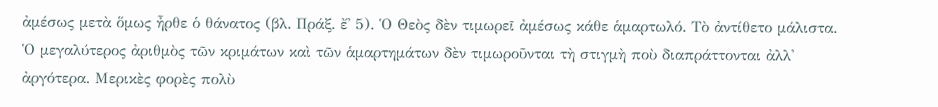ἀμέσως μετὰ ὅμως ἦρθε ὁ θάνατος (βλ. Πράξ. ἔ' 5). Ὁ Θεὸς δὲν τιμωρεῖ ἀμέσως κάθε ἁμαρτωλό. Τὸ ἀντίθετο μάλιστα. Ὁ μεγαλύτερος ἀριθμὸς τῶν κριμάτων καὶ τῶν ἁμαρτημάτων δὲν τιμωροῦνται τὴ στιγμὴ ποὺ διαπράττονται ἀλλ' ἀργότερα. Μερικὲς φορὲς πολὺ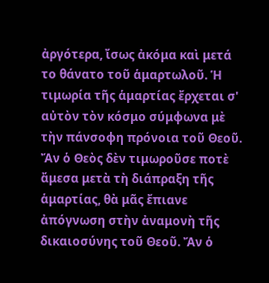ἀργότερα, ἴσως ἀκόμα καὶ μετά το θάνατο τοῦ ἁμαρτωλοῦ. Ἡ τιμωρία τῆς ἁμαρτίας ἔρχεται σ' αὐτὸν τὸν κόσμο σύμφωνα μὲ τὴν πάνσοφη πρόνοια τοῦ Θεοῦ. Ἄν ὁ Θεὸς δὲν τιμωροῦσε ποτὲ ἄμεσα μετὰ τὴ διάπραξη τῆς ἁμαρτίας, θὰ μᾶς ἔπιανε ἀπόγνωση στὴν ἀναμονὴ τῆς δικαιοσύνης τοῦ Θεοῦ. Ἄν ὁ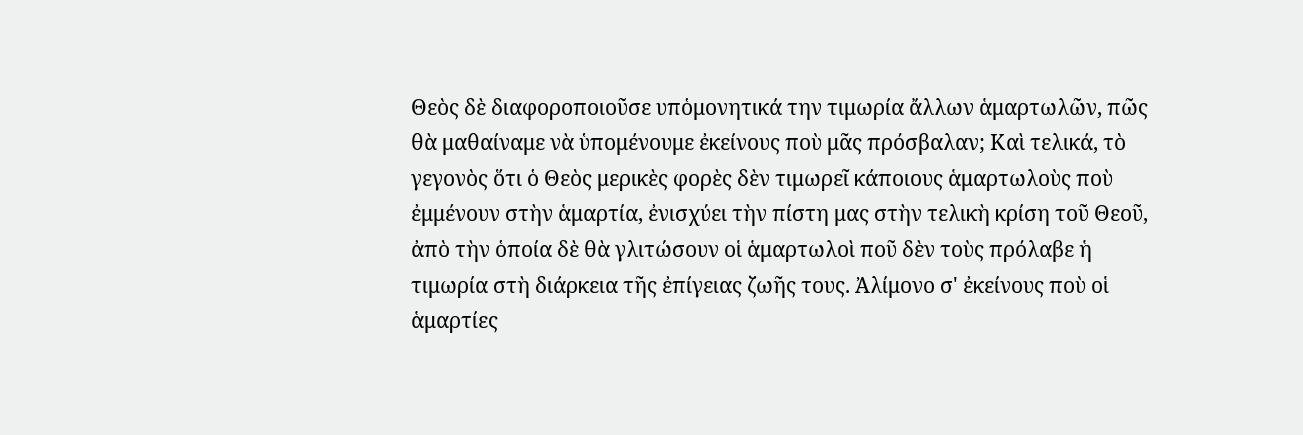Θεὸς δὲ διαφοροποιοῦσε υπὁμονητικά την τιμωρία ἄλλων ἁμαρτωλῶν, πῶς θὰ μαθαίναμε νὰ ὑπομένουμε ἐκείνους ποὺ μᾶς πρόσβαλαν; Καὶ τελικά, τὸ γεγονὸς ὅτι ὁ Θεὸς μερικὲς φορὲς δὲν τιμωρεῖ κάποιους ἁμαρτωλοὺς ποὺ ἐμμένουν στὴν ἁμαρτία, ἐνισχύει τὴν πίστη μας στὴν τελικὴ κρίση τοῦ Θεοῦ, ἀπὸ τὴν ὁποία δὲ θὰ γλιτώσουν οἱ ἁμαρτωλοὶ ποῦ δὲν τοὺς πρόλαβε ἡ τιμωρία στὴ διάρκεια τῆς ἐπίγειας ζωῆς τους. Ἀλίμονο σ' ἐκείνους ποὺ οἱ ἁμαρτίες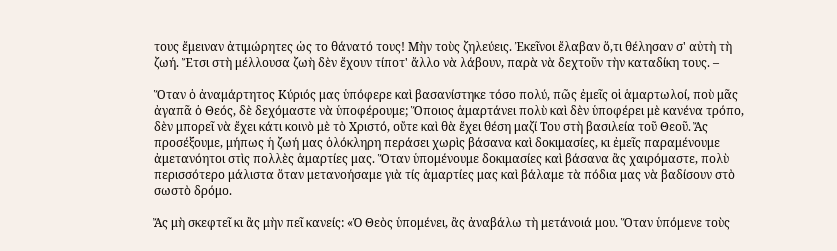τους ἔμειναν ἀτιμώρητες ὡς το θάνατό τους! Μὴν τοὺς ζηλεύεις. Ἐκεῖνοι ἔλαβαν ὅ,τι θέλησαν σ' αὐτὴ τὴ ζωή. Ἔτσι στὴ μέλλουσα ζωὴ δὲν ἔχουν τίποτ' ἄλλο νὰ λάβουν, παρὰ νὰ δεχτοῦν τὴν καταδίκη τους. –

Ὅταν ὁ ἀναμάρτητος Κύριός μας ὑπόφερε καὶ βασανίστηκε τόσο πολύ, πῶς ἐμεῖς οἱ ἁμαρτωλοί, ποὺ μᾶς ἀγαπᾶ ὁ Θεός, δὲ δεχόμαστε νὰ ὑποφέρουμε; Ὅποιος ἁμαρτάνει πολὺ καὶ δὲν ὑποφέρει μὲ κανένα τρόπο, δὲν μπορεῖ νὰ ἔχει κάτι κοινὸ μὲ τὸ Χριστό, οὔτε καὶ θὰ ἔχει θέση μαζί Του στὴ βασιλεία τοῦ Θεοῦ. Ἄς προσέξουμε, μήπως ἡ ζωή μας ὁλόκληρη περάσει χωρὶς βάσανα καὶ δοκιμασίες, κι ἐμεῖς παραμένουμε ἀμετανόητοι στὶς πολλὲς ἁμαρτίες μας. Ὅταν ὑπομένουμε δοκιμασίες καὶ βάσανα ἂς χαιρόμαστε, πολὺ περισσότερο μάλιστα ὅταν μετανοήσαμε γιὰ τίς ἁμαρτίες μας καὶ βάλαμε τὰ πόδια μας νὰ βαδίσουν στὸ σωστὸ δρόμο.

Ἄς μὴ σκεφτεῖ κι ἂς μὴν πεῖ κανείς: «Ὁ Θεὸς ὑπομένει, ἂς ἀναβάλω τὴ μετάνοιά μου. Ὅταν ὑπόμενε τοὺς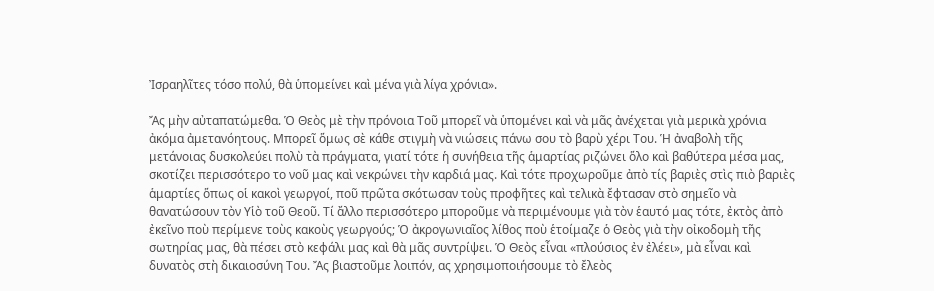Ἰσραηλῖτες τόσο πολύ, θὰ ὑπομείνει καὶ μένα γιὰ λίγα χρόνια».

Ἄς μὴν αὐταπατώμεθα. Ὁ Θεὸς μὲ τὴν πρόνοια Τοῦ μπορεῖ νὰ ὑπομένει καὶ νὰ μᾶς ἀνέχεται γιὰ μερικὰ χρόνια ἀκόμα ἀμετανόητους. Μπορεῖ ὅμως σὲ κάθε στιγμὴ νὰ νιώσεις πάνω σου τὸ βαρὺ χέρι Του. Ἡ ἀναβολὴ τῆς μετάνοιας δυσκολεύει πολὺ τὰ πράγματα, γιατί τότε ἡ συνήθεια τῆς ἁμαρτίας ριζώνει ὅλο καὶ βαθύτερα μέσα μας, σκοτίζει περισσότερο το νοῦ μας καὶ νεκρώνει τὴν καρδιά μας. Καὶ τότε προχωροῦμε ἀπὸ τίς βαριὲς στὶς πιὸ βαριὲς ἁμαρτίες ὅπως οἱ κακοὶ γεωργοί, ποῦ πρῶτα σκότωσαν τοὺς προφῆτες καὶ τελικὰ ἔφτασαν στὸ σημεῖο νὰ θανατώσουν τὸν Υἱὸ τοῦ Θεοῦ. Τί ἄλλο περισσότερο μποροῦμε νὰ περιμένουμε γιὰ τὸν ἑαυτό μας τότε, ἐκτὸς ἀπὸ ἐκεῖνο ποὺ περίμενε τοὺς κακοὺς γεωργούς; Ὁ ἀκρογωνιαῖος λίθος ποὺ ἑτοίμαζε ὁ Θεὸς γιὰ τὴν οἰκοδομὴ τῆς σωτηρίας μας, θὰ πέσει στὸ κεφάλι μας καὶ θὰ μᾶς συντρίψει. Ὁ Θεὸς εἶναι «πλούσιος ἐν ἐλέει», μὰ εἶναι καὶ δυνατὸς στὴ δικαιοσύνη Του. Ἄς βιαστοῦμε λοιπόν, ας χρησιμοποιήσουμε τὸ ἔλεὸς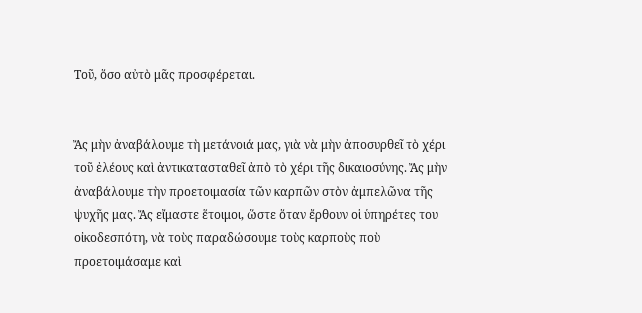Τοῦ, ὅσο αὐτὸ μᾶς προσφέρεται.


Ἄς μὴν ἀναβάλουμε τὴ μετάνοιά μας, γιὰ νὰ μὴν ἀποσυρθεῖ τὸ χέρι τοῦ ἐλέους καὶ ἀντικατασταθεῖ ἀπὸ τὸ χέρι τῆς δικαιοσύνης. Ἄς μὴν ἀναβάλουμε τὴν προετοιμασία τῶν καρπῶν στὸν ἀμπελῶνα τῆς ψυχῆς μας. Ἄς εἴμαστε ἕτοιμοι, ὥστε ὅταν ἔρθουν οἱ ὑπηρέτες του οἰκοδεσπότη, νὰ τοὺς παραδώσουμε τοὺς καρποὺς ποὺ προετοιμάσαμε καὶ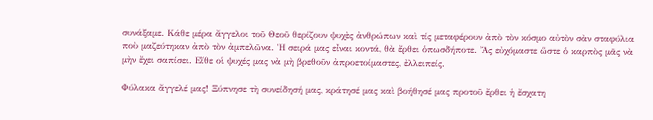συνάξαμε. Κάθε μέρα ἄγγελοι τοῦ Θεοῦ θερίζουν ψυχὲς ἀνθρώπων καὶ τίς μεταφέρουν ἀπὸ τὸν κόσμο αὐτὸν σὰν σταφύλια ποὺ μαζεύτηκαν ἀπὸ τὸν ἀμπελῶνα. Ἡ σειρά μας εἶναι κοντά, θὰ ἔρθει ὁπωσδήποτε. Ἄς εὐχόμαστε ὥστε ὁ καρπὸς μᾶς νὰ μὴν ἔχει σαπίσει. Εἴθε οἱ ψυχές μας νὰ μὴ βρεθοῦν ἀπροετοίμαστες, ἐλλειπείς.

Φύλακα ἄγγελέ μας! Ξύπνησε τὴ συνείδησή μας, κράτησέ μας καὶ βοήθησέ μας προτοῦ ἔρθει ἡ ἔσχατη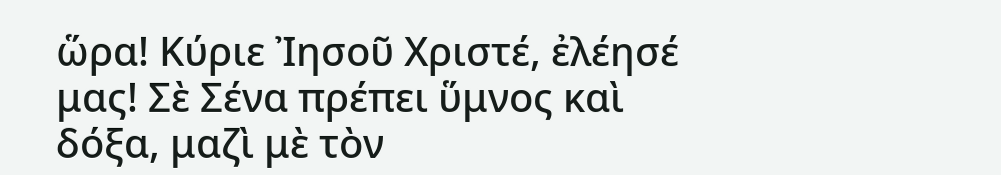ὥρα! Κύριε Ἰησοῦ Χριστέ, ἐλέησέ μας! Σὲ Σένα πρέπει ὕμνος καὶ δόξα, μαζὶ μὲ τὸν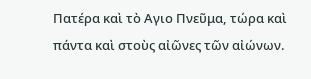Πατέρα καὶ τὸ Aγιο Πνεῦμα, τώρα καὶ πάντα καὶ στοὺς αἰῶνες τῶν αἰώνων.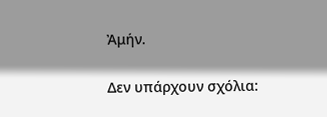Ἀμήν.

Δεν υπάρχουν σχόλια: